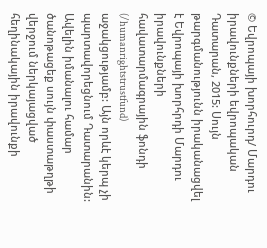© Եվրոպայի խորհուրդ/ Մարդու իրավունքների եվրոպական Դատարան, 2015: Սույն թարգմանությունն իրականացվել է Եվրոպայի խորհրդի Մարդու իրավունքների հավատարմագրային ֆոնդի (/humanrightstrustfund) աջակցությամբ: Այն որևէ կերպ չի պարտավորեցնում Դատարանին: Ավելին իմանալու համար ծանոթացեք սույն փաստաթղթի վերջում ներկայացված հեղինակային իրավունքի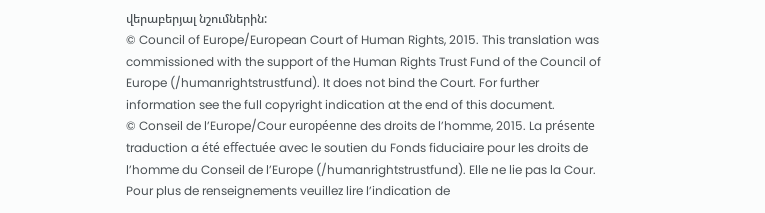վերաբերյալ նշումներին:
© Council of Europe/European Court of Human Rights, 2015. This translation was commissioned with the support of the Human Rights Trust Fund of the Council of Europe (/humanrightstrustfund). It does not bind the Court. For further information see the full copyright indication at the end of this document.
© Conseil de l’Europe/Cour européenne des droits de l’homme, 2015. La présente traduction a été effectuée avec le soutien du Fonds fiduciaire pour les droits de l’homme du Conseil de l’Europe (/humanrightstrustfund). Elle ne lie pas la Cour. Pour plus de renseignements veuillez lire l’indication de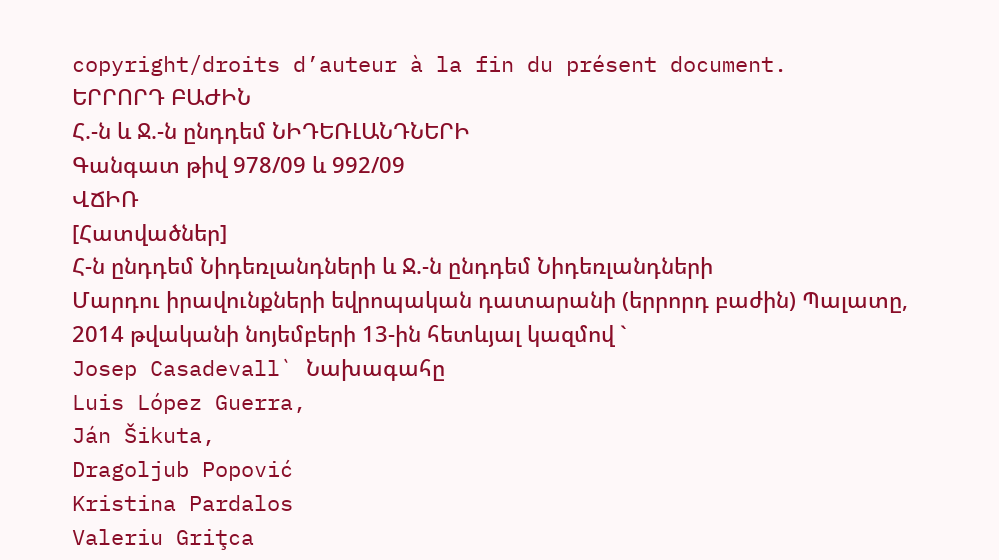copyright/droits d’auteur à la fin du présent document.
ԵՐՐՈՐԴ ԲԱԺԻՆ
Հ.-ն և Ջ.-ն ընդդեմ ՆԻԴԵՌԼԱՆԴՆԵՐԻ
Գանգատ թիվ 978/09 և 992/09
ՎՃԻՌ
[Հատվածներ]
Հ-ն ընդդեմ Նիդեռլանդների և Ջ.-ն ընդդեմ Նիդեռլանդների
Մարդու իրավունքների եվրոպական դատարանի (երրորդ բաժին) Պալատը, 2014 թվականի նոյեմբերի 13-ին հետևյալ կազմով `
Josep Casadevall` Նախագահը
Luis López Guerra,
Ján Šikuta,
Dragoljub Popović
Kristina Pardalos
Valeriu Griţca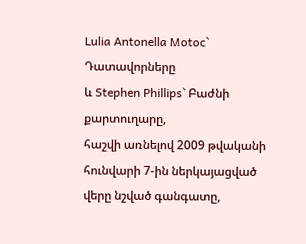Lulia Antonella Motoc` Դատավորները
և Stephen Phillips` Բաժնի քարտուղարը,
հաշվի առնելով 2009 թվականի հունվարի 7-ին ներկայացված վերը նշված գանգատը,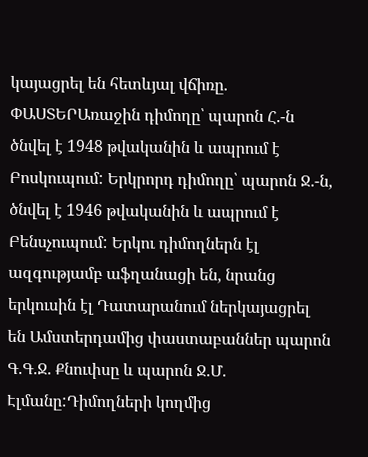կայացրել են հետևյալ վճիռը.
ՓԱՍՏԵՐԱռաջին դիմողը՝ պարոն Հ.-ն ծնվել է 1948 թվականին և ապրում է Բոսկուպում: Երկրորդ դիմողը՝ պարոն Ջ.-ն, ծնվել է 1946 թվականին և ապրում է Բենսչուպում: Երկու դիմողներն էլ ազգությամբ աֆղանացի են, նրանց երկուսին էլ Դատարանում ներկայացրել են Ամստերդամից փաստաբաններ պարոն Գ.Գ.Ջ. Քնուփսը և պարոն Ջ.Մ. Էլմանը:Դիմողների կողմից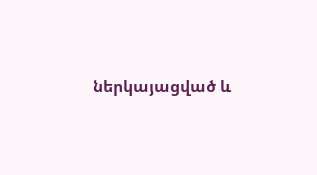ներկայացված և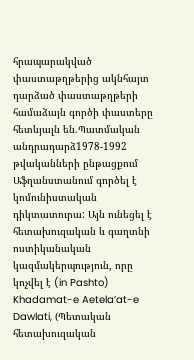հրապարակված փաստաթղթերից ակնհայտ դարձած փաստաթղթերի համաձայն գործի փաստերը հետևյալն են.Պատմական անդրադարձ1978-1992 թվականների ընթացքում Աֆղանստանում գործել է կոմունիստական դիկտատուրա: Այն ունեցել է հետախուզական և գաղտնի ոստիկանական կազմակերպություն, որը կոչվել է (in Pashto) Khadamat-e Aetela’at-e Dawlati, (Պետական հետախուզական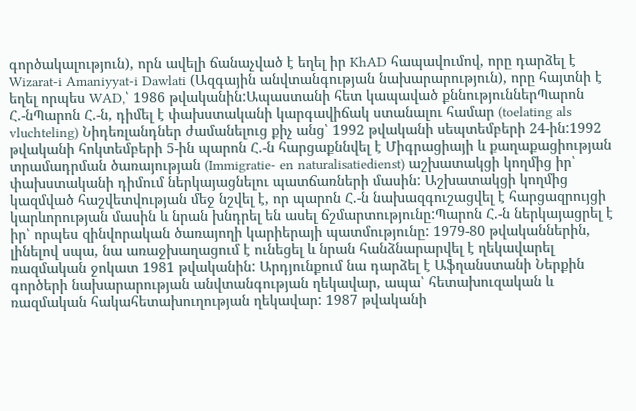գործակալություն), որն ավելի ճանաչված է եղել իր KhAD հապավումով, որը դարձել է Wizarat-i Amaniyyat-i Dawlati (Ազգային անվտանգության նախարարություն), որը հայտնի է եղել որպես WAD,՝ 1986 թվականին:Ապաստանի հետ կապաված քննություններՊարոն Հ.-նՊարոն Հ.-ն, դիմել է փախստականի կարգավիճակ ստանալու համար (toelating als vluchteling) Նիդեռլանդներ ժամանելուց քիչ անց՝ 1992 թվականի սեպտեմբերի 24-ին:1992 թվականի հոկտեմբերի 5-ին պարոն Հ.-ն հարցաքննվել է Միգրացիայի և քաղաքացիության տրամադրման ծառայության (Immigratie- en naturalisatiedienst) աշխատակցի կողմից իր՝ փախստականի դիմում ներկայացնելու պատճառների մասին: Աշխատակցի կողմից կազմված հաշվետվության մեջ նշվել է, որ պարոն Հ.-ն նախազգուշացվել է հարցազրույցի կարևորության մասին և նրան խնդրել են ասել ճշմարտությունը:Պարոն Հ.-ն ներկայացրել է իր՝ որպես զինվորական ծառայողի կարիերայի պատմությունը: 1979-80 թվականներին, լինելով սպա, նա առաջխաղացում է ունեցել և նրան հանձնարարվել է ղեկավարել ռազմական ջոկատ 1981 թվականին: Արդյունքում նա դարձել է Աֆղանստանի Ներքին գործերի նախարարության անվտանգության ղեկավար, ապա՝ հետախուզական և ռազմական հակահետախուղության ղեկավար: 1987 թվականի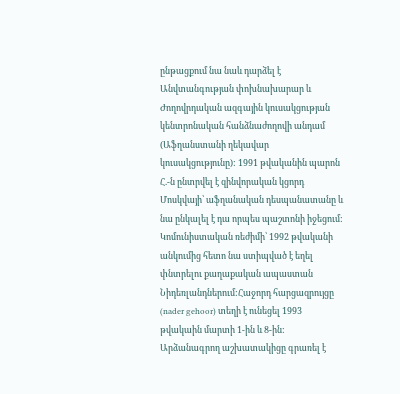ընթացքում նա նաև դարձել է Անվտանգության փոխնախարար և Ժողովրդական ազգային կուսակցության կենտրոնական հանձնաժողովի անդամ (Աֆղանստանի ղեկավար կուսակցությունը): 1991 թվականին պարոն Հ.-ն ընտրվել է զինվորական կցորդ Մոսկվայի՝ աֆղանական դեսպանատանը և նա ընկալել է դա որպես պաշտոնի իջեցում: Կոմունիստական ռեժիմի՝ 1992 թվականի անկումից հետո նա ստիպված է եղել փնտրելու քաղաքական ապաստան Նիդեռլանդներում:Հաջորդ հարցազրույցը (nader gehoor) տեղի է ունեցել 1993 թվակաին մարտի 1-ին և 8-ին: Արձանագրող աշխատակիցը գրառել է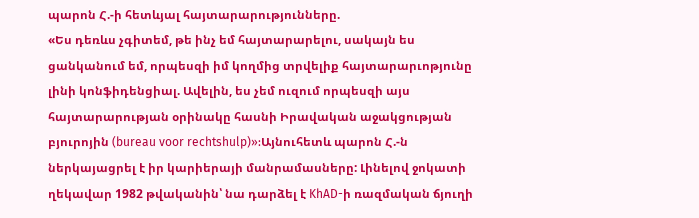պարոն Հ.-ի հետևյալ հայտարարությունները.
«Ես դեռևս չգիտեմ, թե ինչ եմ հայտարարելու, սակայն ես ցանկանում եմ, որպեսզի իմ կողմից տրվելիք հայտարարւոթյունը լինի կոնֆիդենցիալ. Ավելին, ես չեմ ուզում որպեսզի այս հայտարարության օրինակը հասնի Իրավական աջակցության բյուրոյին (bureau voor rechtshulp)»:Այնուհետև պարոն Հ.-ն ներկայացրել է իր կարիերայի մանրամասները: Լինելով ջոկատի ղեկավար 1982 թվականին՝ նա դարձել է KhAD-ի ռազմական ճյուղի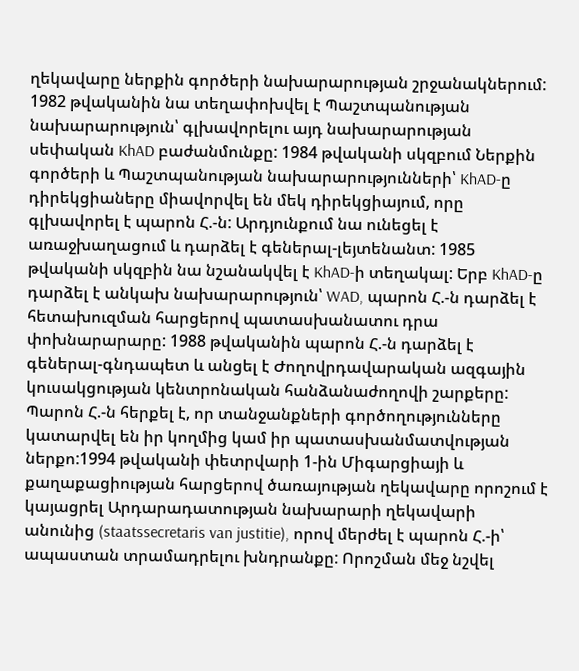ղեկավարը ներքին գործերի նախարարության շրջանակներում: 1982 թվականին նա տեղափոխվել է Պաշտպանության նախարարություն՝ գլխավորելու այդ նախարարության սեփական KhAD բաժանմունքը: 1984 թվականի սկզբում Ներքին գործերի և Պաշտպանության նախարարությունների՝ KhAD-ը դիրեկցիաները միավորվել են մեկ դիրեկցիայում, որը գլխավորել է պարոն Հ.-ն: Արդյունքում նա ունեցել է առաջխաղացում և դարձել է գեներալ-լեյտենանտ: 1985 թվականի սկզբին նա նշանակվել է KhAD-ի տեղակալ: Երբ KhAD-ը դարձել է անկախ նախարարություն՝ WAD, պարոն Հ.-ն դարձել է հետախուզման հարցերով պատասխանատու դրա փոխնարարարը: 1988 թվականին պարոն Հ.-ն դարձել է գեներալ-գնդապետ և անցել է Ժողովրդավարական ազգային կուսակցության կենտրոնական հանձանաժողովի շարքերը: Պարոն Հ.-ն հերքել է, որ տանջանքների գործողությունները կատարվել են իր կողմից կամ իր պատասխանմատվության ներքո:1994 թվականի փետրվարի 1-ին Միգարցիայի և քաղաքացիության հարցերով ծառայության ղեկավարը որոշում է կայացրել Արդարադատության նախարարի ղեկավարի անունից (staatssecretaris van justitie), որով մերժել է պարոն Հ.-ի՝ ապաստան տրամադրելու խնդրանքը: Որոշման մեջ նշվել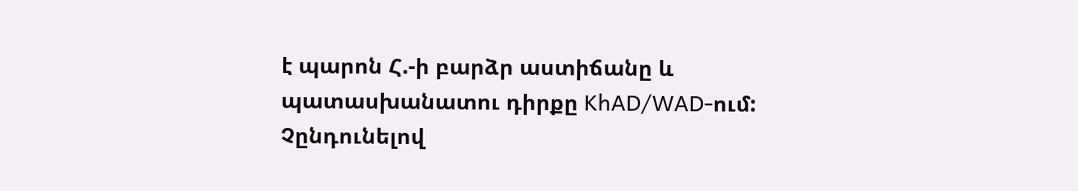է պարոն Հ.-ի բարձր աստիճանը և պատասխանատու դիրքը KhAD/WAD-ում: Չընդունելով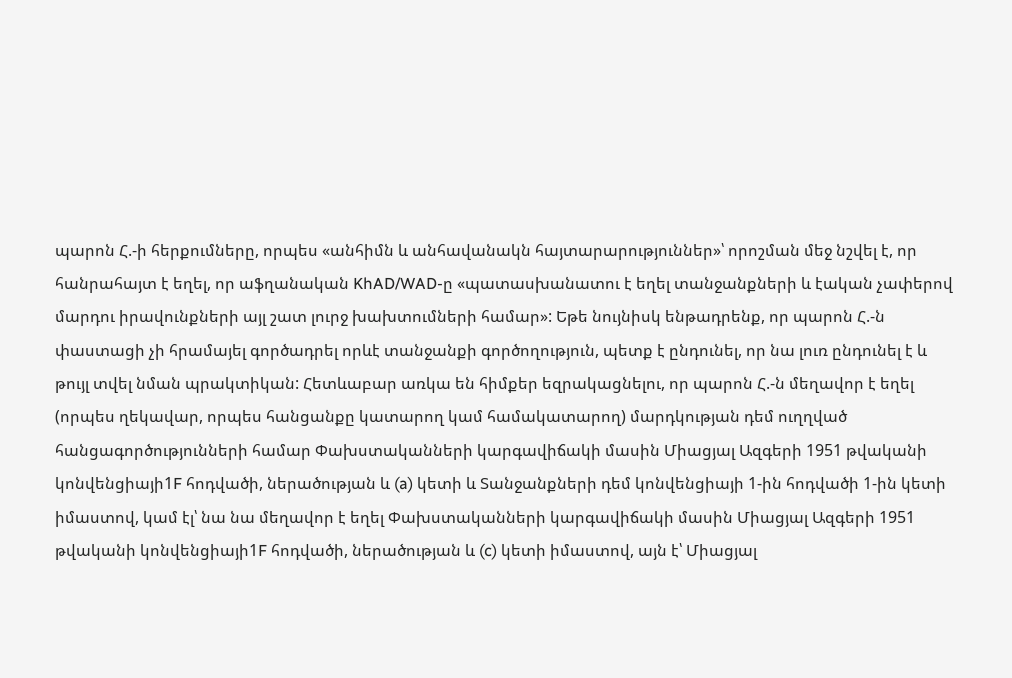պարոն Հ.-ի հերքումները, որպես «անհիմն և անհավանակն հայտարարություններ»՝ որոշման մեջ նշվել է, որ հանրահայտ է եղել, որ աֆղանական KhAD/WAD-ը «պատասխանատու է եղել տանջանքների և էական չափերով մարդու իրավունքների այլ շատ լուրջ խախտումների համար»: Եթե նույնիսկ ենթադրենք, որ պարոն Հ.-ն փաստացի չի հրամայել գործադրել որևէ տանջանքի գործողություն, պետք է ընդունել, որ նա լուռ ընդունել է և թույլ տվել նման պրակտիկան: Հետևաբար առկա են հիմքեր եզրակացնելու, որ պարոն Հ.-ն մեղավոր է եղել (որպես ղեկավար, որպես հանցանքը կատարող կամ համակատարող) մարդկության դեմ ուղղված հանցագործությունների համար Փախստականների կարգավիճակի մասին Միացյալ Ազգերի 1951 թվականի կոնվենցիայի1F հոդվածի, ներածության և (a) կետի և Տանջանքների դեմ կոնվենցիայի 1-ին հոդվածի 1-ին կետի իմաստով, կամ էլ՝ նա նա մեղավոր է եղել Փախստականների կարգավիճակի մասին Միացյալ Ազգերի 1951 թվականի կոնվենցիայի1F հոդվածի, ներածության և (c) կետի իմաստով, այն է՝ Միացյալ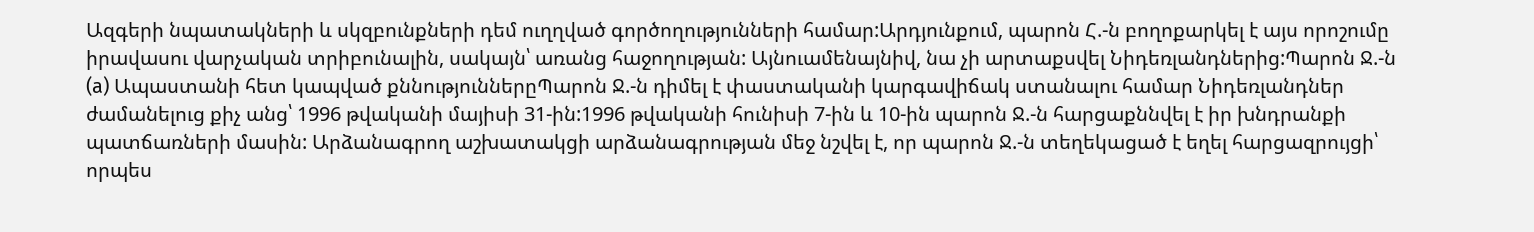Ազգերի նպատակների և սկզբունքների դեմ ուղղված գործողությունների համար:Արդյունքում, պարոն Հ.-ն բողոքարկել է այս որոշումը իրավասու վարչական տրիբունալին, սակայն՝ առանց հաջողության: Այնուամենայնիվ, նա չի արտաքսվել Նիդեռլանդներից:Պարոն Ջ.-ն
(a) Ապաստանի հետ կապված քննություններըՊարոն Ջ.-ն դիմել է փաստականի կարգավիճակ ստանալու համար Նիդեռլանդներ ժամանելուց քիչ անց՝ 1996 թվականի մայիսի 31-ին:1996 թվականի հունիսի 7-ին և 10-ին պարոն Ջ.-ն հարցաքննվել է իր խնդրանքի պատճառների մասին: Արձանագրող աշխատակցի արձանագրության մեջ նշվել է, որ պարոն Ջ.-ն տեղեկացած է եղել հարցազրույցի՝ որպես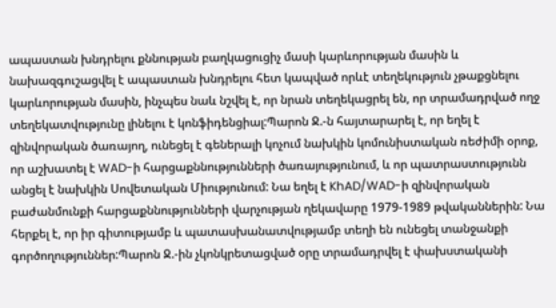ապաստան խնդրելու քննության բաղկացուցիչ մասի կարևորության մասին և նախազգուշացվել է ապաստան խնդրելու հետ կապված որևէ տեղեկություն չթաքցնելու կարևորության մասին, ինչպես նաև նշվել է, որ նրան տեղեկացրել են, որ տրամադրված ողջ տեղեկատվությունը լինելու է կոնֆիդենցիալ:Պարոն Ջ.-ն հայտարարել է, որ եղել է զինվորական ծառայող, ունեցել է գեներալի կոչում նախկին կոմունիստական ռեժիմի օրոք, որ աշխատել է WAD-ի հարցաքննությունների ծառայությունում, և որ պատրաստությունն անցել է նախկին Սովետական Միությունում: Նա եղել է KhAD/WAD-ի զինվորական բաժանմունքի հարցաքննությունների վարչության ղեկավարը 1979-1989 թվականներին: Նա հերքել է, որ իր գիտությամբ և պատասխանատվությամբ տեղի են ունեցել տանջանքի գործողություններ:Պարոն Ջ.-ին չկոնկրետացված օրը տրամադրվել է փախստականի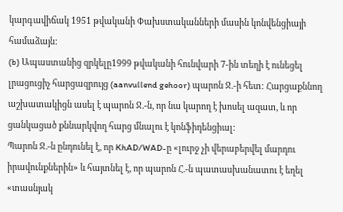կարգավիճակ 1951 թվականի Փախստականների մասին կոնվենցիայի համաձայն:
(b) Ապաստանից զրկելը1999 թվականի հունվարի 7-ին տեղի է ունեցել լրացուցիչ հարցազրույց (aanvullend gehoor) պարոն Ջ.-ի հետ: Հարցաքննող աշխատակիցն ասել է պարոն Ջ.-ն, որ նա կարող է խոսել ազատ, և որ ցանկացած քննարկվող հարց մնալու է կոնֆիդենցիալ:
Պարոն Ջ.-ն ընդունել է, որ KhAD/WAD-ը «լուրջ չի վերաբերվել մարդու իրավունքներին» և հայտնել է, որ պարոն Հ.-ն պատասխանատու է եղել «տասնյակ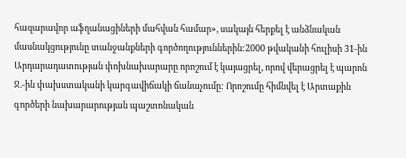հազարավոր աֆղանացիների մահվան համար», սակայն հերքել է անձնական մասնակցությունը տանջանքների գործողություններին:2000 թվականի հուլիսի 31-ին Արդարադատության փոխնախարարը որոշում է կայացրել, որով վերացրել է պարոն Ջ.-ին փախստականի կարգավիճակի ճանաչումը: Որոշումը հիմնվել է Արտաքին գործերի նախարարության պաշտոնական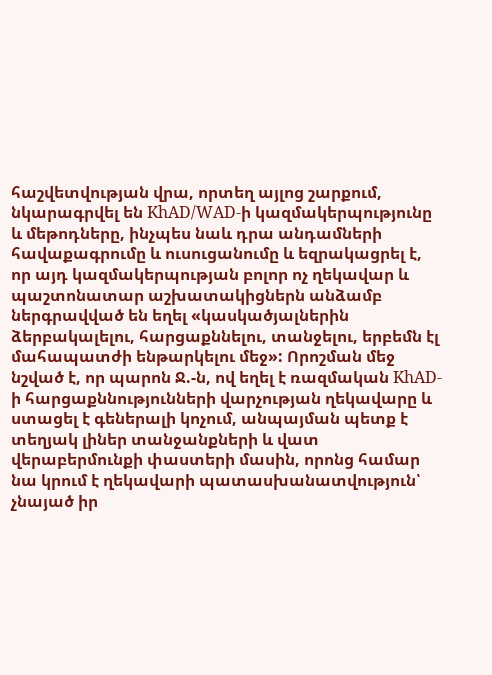հաշվետվության վրա, որտեղ այլոց շարքում, նկարագրվել են KhAD/WAD-ի կազմակերպությունը և մեթոդները, ինչպես նաև դրա անդամների հավաքագրումը և ուսուցանումը և եզրակացրել է, որ այդ կազմակերպության բոլոր ոչ ղեկավար և պաշտոնատար աշխատակիցներն անձամբ ներգրավված են եղել «կասկածյալներին ձերբակալելու, հարցաքննելու, տանջելու, երբեմն էլ մահապատժի ենթարկելու մեջ»: Որոշման մեջ նշված է, որ պարոն Ջ.-ն, ով եղել է ռազմական KhAD-ի հարցաքննությունների վարչության ղեկավարը և ստացել է գեներալի կոչում, անպայման պետք է տեղյակ լիներ տանջանքների և վատ վերաբերմունքի փաստերի մասին, որոնց համար նա կրում է ղեկավարի պատասխանատվություն՝ չնայած իր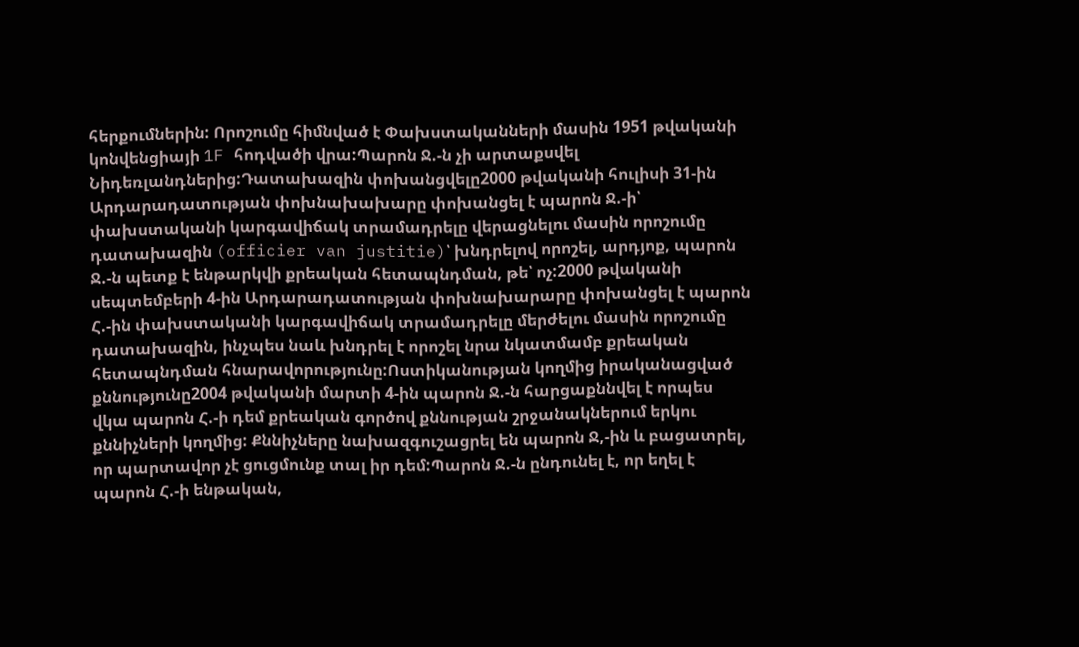հերքումներին: Որոշումը հիմնված է Փախստականների մասին 1951 թվականի կոնվենցիայի 1F հոդվածի վրա:Պարոն Ջ.-ն չի արտաքսվել Նիդեռլանդներից:Դատախազին փոխանցվելը2000 թվականի հուլիսի 31-ին Արդարադատության փոխնախախարը փոխանցել է պարոն Ջ.-ի՝ փախստականի կարգավիճակ տրամադրելը վերացնելու մասին որոշումը դատախազին (officier van justitie)՝ խնդրելով որոշել, արդյոք, պարոն Ջ.-ն պետք է ենթարկվի քրեական հետապնդման, թե՝ ոչ:2000 թվականի սեպտեմբերի 4-ին Արդարադատության փոխնախարարը փոխանցել է պարոն Հ.-ին փախստականի կարգավիճակ տրամադրելը մերժելու մասին որոշումը դատախազին, ինչպես նաև խնդրել է որոշել նրա նկատմամբ քրեական հետապնդման հնարավորությունը:Ոստիկանության կողմից իրականացված քննությունը2004 թվականի մարտի 4-ին պարոն Ջ.-ն հարցաքննվել է որպես վկա պարոն Հ.-ի դեմ քրեական գործով քննության շրջանակներում երկու քննիչների կողմից: Քննիչները նախազգուշացրել են պարոն Ջ,-ին և բացատրել, որ պարտավոր չէ ցուցմունք տալ իր դեմ:Պարոն Ջ.-ն ընդունել է, որ եղել է պարոն Հ.-ի ենթական,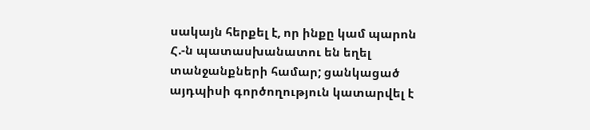սակայն հերքել է, որ ինքը կամ պարոն Հ.-ն պատասխանատու են եղել տանջանքների համար; ցանկացած այդպիսի գործողություն կատարվել է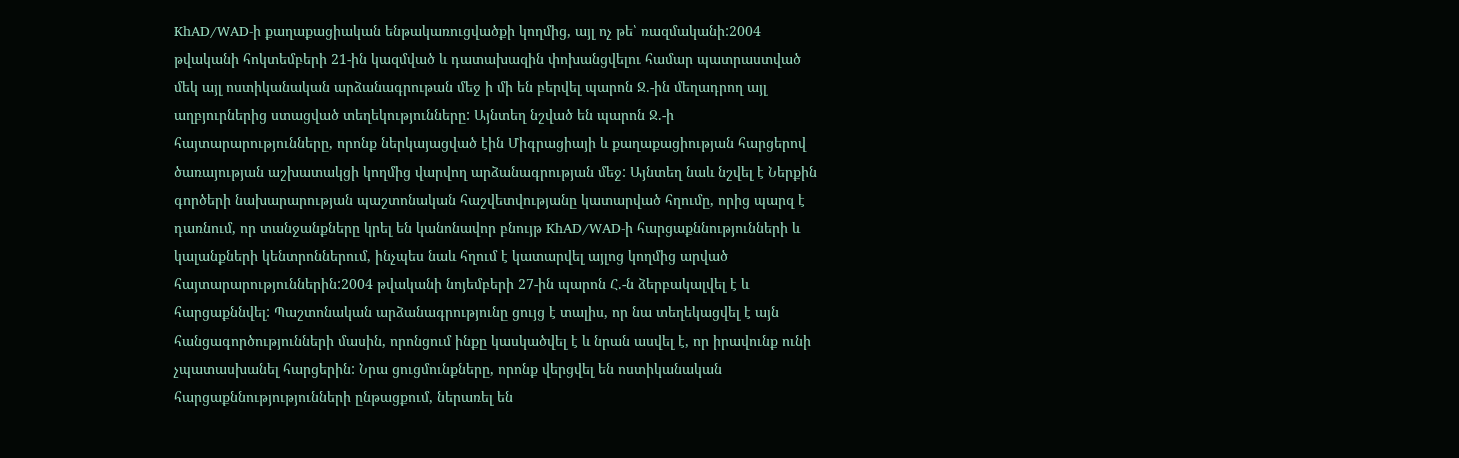KhAD/WAD-ի քաղաքացիական ենթակառուցվածքի կողմից, այլ ոչ թե՝ ռազմականի:2004 թվականի հոկտեմբերի 21-ին կազմված և դատախազին փոխանցվելու համար պատրաստված մեկ այլ ոստիկանական արձանագրութան մեջ ի մի են բերվել պարոն Ջ.-ին մեղադրող այլ աղբյուրներից ստացված տեղեկությունները: Այնտեղ նշված են պարոն Ջ.-ի հայտարարությունները, որոնք ներկայացված էին Միգրացիայի և քաղաքացիության հարցերով ծառայության աշխատակցի կողմից վարվող արձանագրության մեջ: Այնտեղ նաև նշվել է Ներքին գործերի նախարարության պաշտոնական հաշվետվությանը կատարված հղումը, որից պարզ է դառնում, որ տանջանքները կրել են կանոնավոր բնույթ KhAD/WAD-ի հարցաքննությունների և կալանքների կենտրոններում, ինչպես նաև հղում է կատարվել այլոց կողմից արված հայտարարություններին:2004 թվականի նոյեմբերի 27-ին պարոն Հ.-ն ձերբակալվել է և հարցաքննվել: Պաշտոնական արձանագրությունը ցույց է տալիս, որ նա տեղեկացվել է այն հանցագործությունների մասին, որոնցում ինքը կասկածվել է և նրան ասվել է, որ իրավունք ունի չպատասխանել հարցերին: Նրա ցուցմունքները, որոնք վերցվել են ոստիկանական հարցաքննությությունների ընթացքում, ներառել են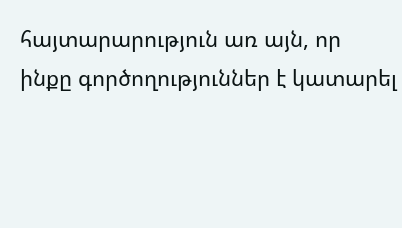հայտարարություն առ այն, որ ինքը գործողություններ է կատարել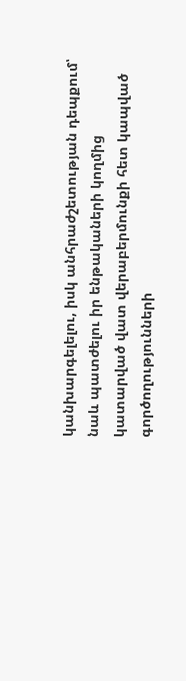կանխարգելելու, իսկ անհրաժշետության դեպքում՝ նաև պատժելու իր ենթակաների կողմից կատարված վատ վերաբերմունքի հետ կապված գործողությունների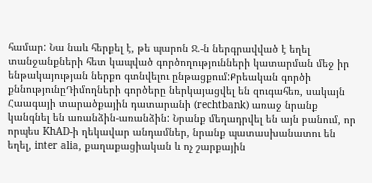համար: Նա նաև հերքել է, թե պարոն Ջ.-ն ներգրավված է եղել տանջանքների հետ կապված գործողությունների կատարման մեջ իր ենթակայության ներքո գտնվելու ընթացքում:Քրեական գործի քննությունըԴիմողների գործերը ներկայացվել են զուգահեռ, սակայն Հաագայի տարածքային դատարանի (rechtbank) առաջ նրանք կանգնել են առանձին-առանձին: Նրանք մեղադրվել են այն բանում, որ որպես KhAD-ի ղեկավար անդամներ, նրանք պատասխանատու են եղել, inter alia, քաղաքացիական և ոչ շարքային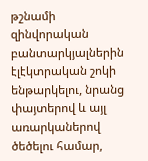թշնամի զինվորական բանտարկյալներին էլէկտրական շոկի ենթարկելու, նրանց փայտերով և այլ առարկաներով ծեծելու համար,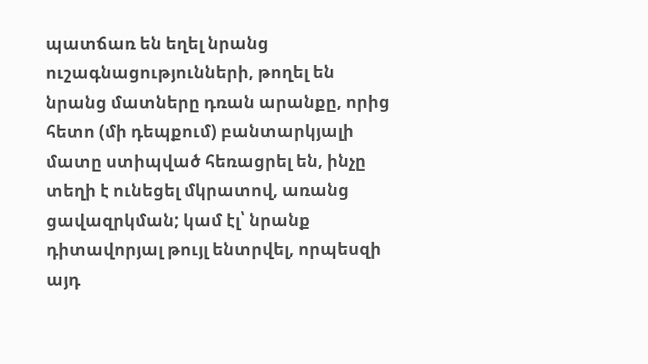պատճառ են եղել նրանց ուշագնացությունների, թողել են նրանց մատները դռան արանքը, որից հետո (մի դեպքում) բանտարկյալի մատը ստիպված հեռացրել են, ինչը տեղի է ունեցել մկրատով, առանց ցավազրկման; կամ էլ՝ նրանք դիտավորյալ թույլ ենտրվել, որպեսզի այդ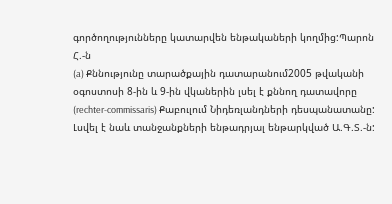գործողությունները կատարվեն ենթակաների կողմից:Պարոն Հ.-ն
(a) Քննությունը տարածքային դատարանում2005 թվականի օգոստոսի 8-ին և 9-ին վկաներին լսել է քննող դատավորը (rechter-commissaris) Քաբուլում Նիդեռլանդների դեսպանատանը: Լսվել է նաև տանջանքների ենթադրյալ ենթարկված Ա.Գ.Տ.-ն: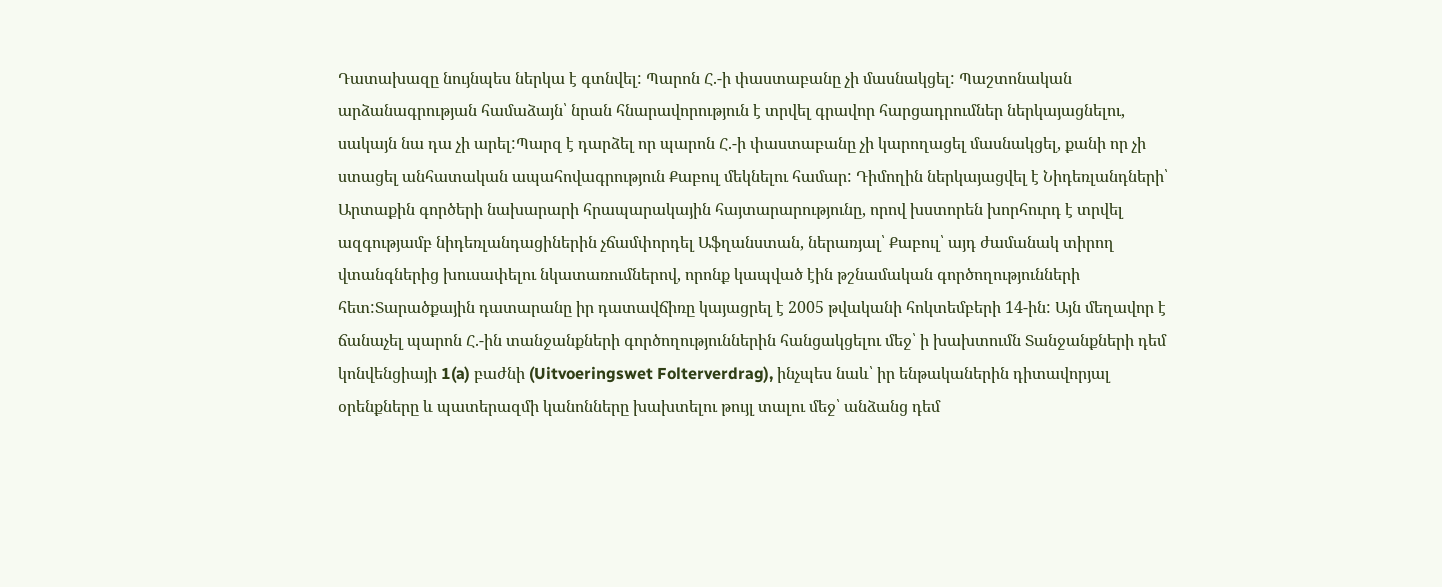Դատախազը նույնպես ներկա է գտնվել: Պարոն Հ.-ի փաստաբանը չի մասնակցել: Պաշտոնական արձանագրության համաձայն՝ նրան հնարավորություն է տրվել գրավոր հարցադրումներ ներկայացնելու, սակայն նա դա չի արել:Պարզ է դարձել որ պարոն Հ.-ի փաստաբանը չի կարողացել մասնակցել, քանի որ չի ստացել անհատական ապահովագրություն Քաբուլ մեկնելու համար: Դիմողին ներկայացվել է Նիդեռլանդների՝ Արտաքին գործերի նախարարի հրապարակային հայտարարությունը, որով խստորեն խորհուրդ է տրվել ազգությամբ նիդեռլանդացիներին չճամփորդել Աֆղանստան, ներառյալ՝ Քաբուլ՝ այդ ժամանակ տիրող վտանգներից խուսափելու նկատառումներով, որոնք կապված էին թշնամական գործողությունների հետ:Տարածքային դատարանը իր դատավճիռը կայացրել է 2005 թվականի հոկտեմբերի 14-ին: Այն մեղավոր է ճանաչել պարոն Հ.-ին տանջանքների գործողություններին հանցակցելու մեջ՝ ի խախտումն Տանջանքների դեմ կոնվենցիայի 1(a) բաժնի (Uitvoeringswet Folterverdrag), ինչպես նաև՝ իր ենթականերին դիտավորյալ օրենքները և պատերազմի կանոնները խախտելու թույլ տալու մեջ՝ անձանց դեմ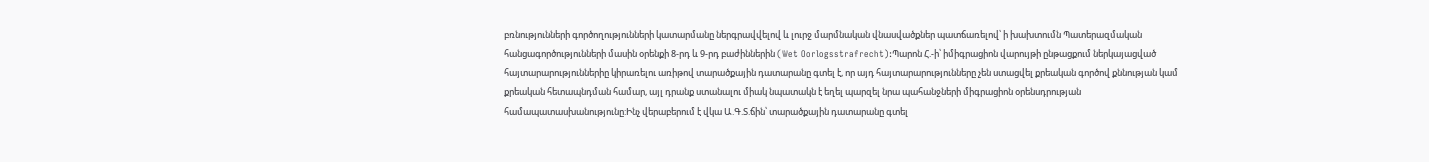բռնությունների գործողությունների կատարմանը ներգրավվելով և լուրջ մարմնական վնասվածքներ պատճառելով՝ ի խախտումն Պատերազմական հանցագործությունների մասին օրենքի 8-րդ և 9-րդ բաժիններին (Wet Oorlogsstrafrecht):Պարոն Հ.-ի՝ իմիգրացիոն վարույթի ընթացքում ներկայացված հայտարարություններիը կիրառելու առիթով տարածքային դատարանը գտել է, որ այդ հայտարարությունները չեն ստացվել քրեական գործով քննության կամ քրեական հետապնդման համար, այլ դրանք ստանալու միակ նպատակն է եղել պարզել նրա պահանջների միգրացիոն օրենսդրության համապատասխանությունը:Ինչ վերաբերում է վկա Ա.Գ.Տ.ճին՝ տարածքային դատարանը գտել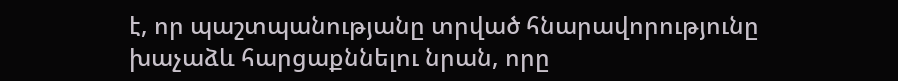է, որ պաշտպանությանը տրված հնարավորությունը խաչաձև հարցաքննելու նրան, որը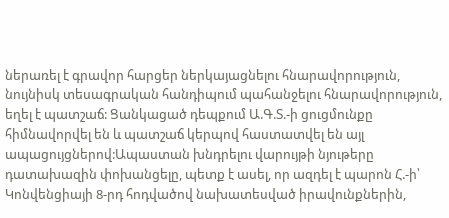ներառել է գրավոր հարցեր ներկայացնելու հնարավորություն, նույնիսկ տեսագրական հանդիպում պահանջելու հնարավորություն, եղել է պատշաճ: Ցանկացած դեպքում Ա.Գ.Տ.-ի ցուցմունքը հիմնավորվել են և պատշաճ կերպով հաստատվել են այլ ապացույցներով:Ապաստան խնդրելու վարույթի նյութերը դատախազին փոխանցելը, պետք է ասել, որ ազդել է պարոն Հ.-ի՝ Կոնվենցիայի 8-րդ հոդվածով նախատեսված իրավունքներին,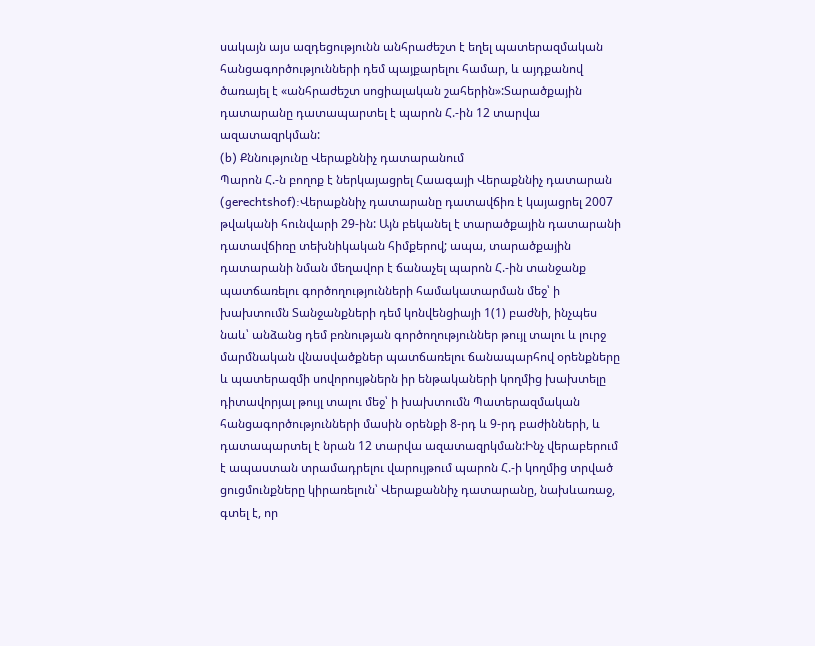սակայն այս ազդեցությունն անհրաժեշտ է եղել պատերազմական հանցագործությունների դեմ պայքարելու համար, և այդքանով ծառայել է «անհրաժեշտ սոցիալական շահերին»:Տարածքային դատարանը դատապարտել է պարոն Հ.-ին 12 տարվա ազատազրկման:
(b) Քննությունը Վերաքննիչ դատարանում
Պարոն Հ.-ն բողոք է ներկայացրել Հաագայի Վերաքննիչ դատարան (gerechtshof):Վերաքննիչ դատարանը դատավճիռ է կայացրել 2007 թվականի հունվարի 29-ին: Այն բեկանել է տարածքային դատարանի դատավճիռը տեխնիկական հիմքերով; ապա, տարածքային դատարանի նման մեղավոր է ճանաչել պարոն Հ.-ին տանջանք պատճառելու գործողությունների համակատարման մեջ՝ ի խախտումն Տանջանքների դեմ կոնվենցիայի 1(1) բաժնի, ինչպես նաև՝ անձանց դեմ բռնության գործողություններ թույլ տալու և լուրջ մարմնական վնասվածքներ պատճառելու ճանապարհով օրենքները և պատերազմի սովորույթներն իր ենթակաների կողմից խախտելը դիտավորյալ թույլ տալու մեջ՝ ի խախտումն Պատերազմական հանցագործությունների մասին օրենքի 8-րդ և 9-րդ բաժինների, և դատապարտել է նրան 12 տարվա ազատազրկման:Ինչ վերաբերում է ապաստան տրամադրելու վարույթում պարոն Հ.-ի կողմից տրված ցուցմունքները կիրառելուն՝ Վերաքաննիչ դատարանը, նախևառաջ, գտել է, որ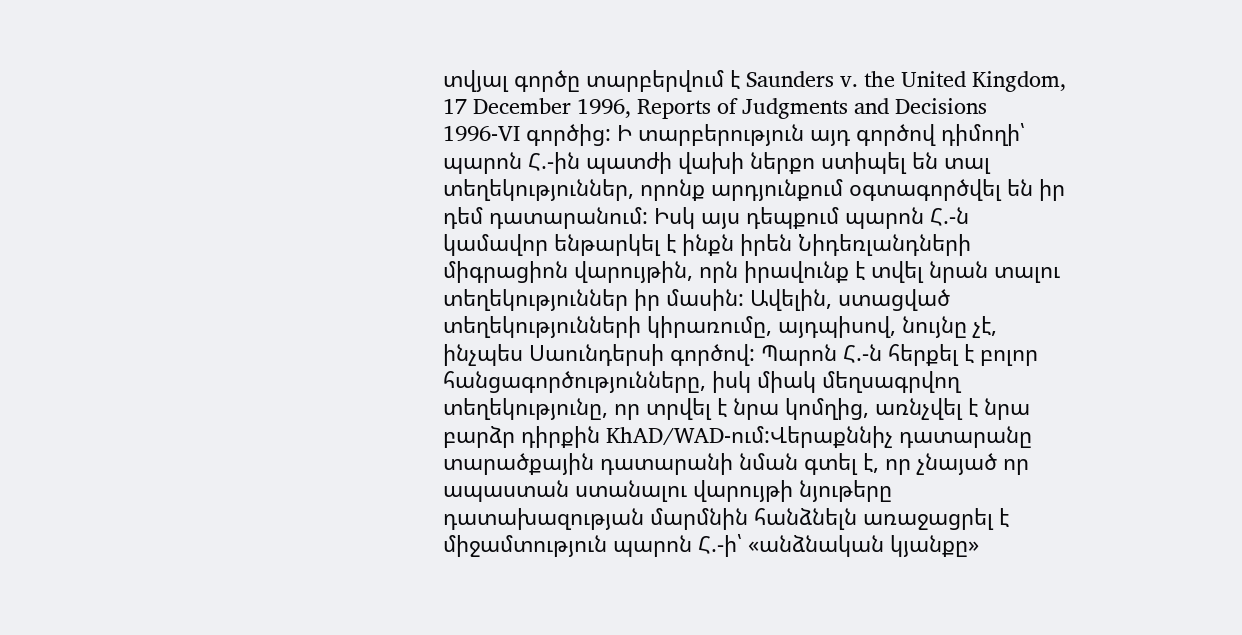տվյալ գործը տարբերվում է Saunders v. the United Kingdom, 17 December 1996, Reports of Judgments and Decisions 1996‑VI գործից: Ի տարբերություն այդ գործով դիմողի՝ պարոն Հ.-ին պատժի վախի ներքո ստիպել են տալ տեղեկություններ, որոնք արդյունքում օգտագործվել են իր դեմ դատարանում: Իսկ այս դեպքում պարոն Հ.-ն կամավոր ենթարկել է ինքն իրեն Նիդեռլանդների միգրացիոն վարույթին, որն իրավունք է տվել նրան տալու տեղեկություններ իր մասին: Ավելին, ստացված տեղեկությունների կիրառումը, այդպիսով, նույնը չէ, ինչպես Սաունդերսի գործով: Պարոն Հ.-ն հերքել է բոլոր հանցագործությունները, իսկ միակ մեղսագրվող տեղեկությունը, որ տրվել է նրա կոմղից, առնչվել է նրա բարձր դիրքին KhAD/WAD-ում:Վերաքննիչ դատարանը տարածքային դատարանի նման գտել է, որ չնայած որ ապաստան ստանալու վարույթի նյութերը դատախազության մարմնին հանձնելն առաջացրել է միջամտություն պարոն Հ.-ի՝ «անձնական կյանքը»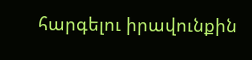հարգելու իրավունքին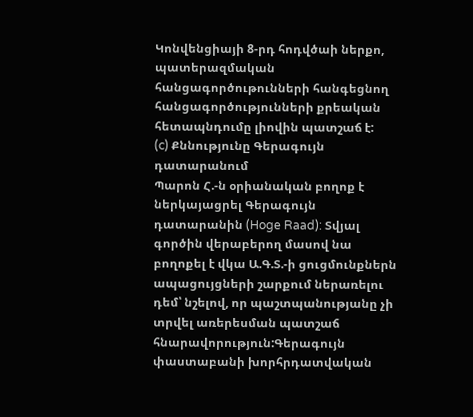Կոնվենցիայի 8-րդ հոդվծաի ներքո, պատերազմական հանցագործութունների հանգեցնող հանցագործությունների քրեական հետապնդումը լիովին պատշաճ է:
(c) Քննությունը Գերագույն դատարանում
Պարոն Հ.-ն օրիանական բողոք է ներկայացրել Գերագույն դատարանին (Hoge Raad): Տվյալ գործին վերաբերող մասով նա բողոքել է վկա Ա.Գ.Տ.-ի ցուցմունքներն ապացույցների շարքում ներառելու դեմ՝ նշելով, որ պաշտպանությանը չի տրվել առերեսման պատշաճ հնարավորություն:Գերագույն փաստաբանի խորհրդատվական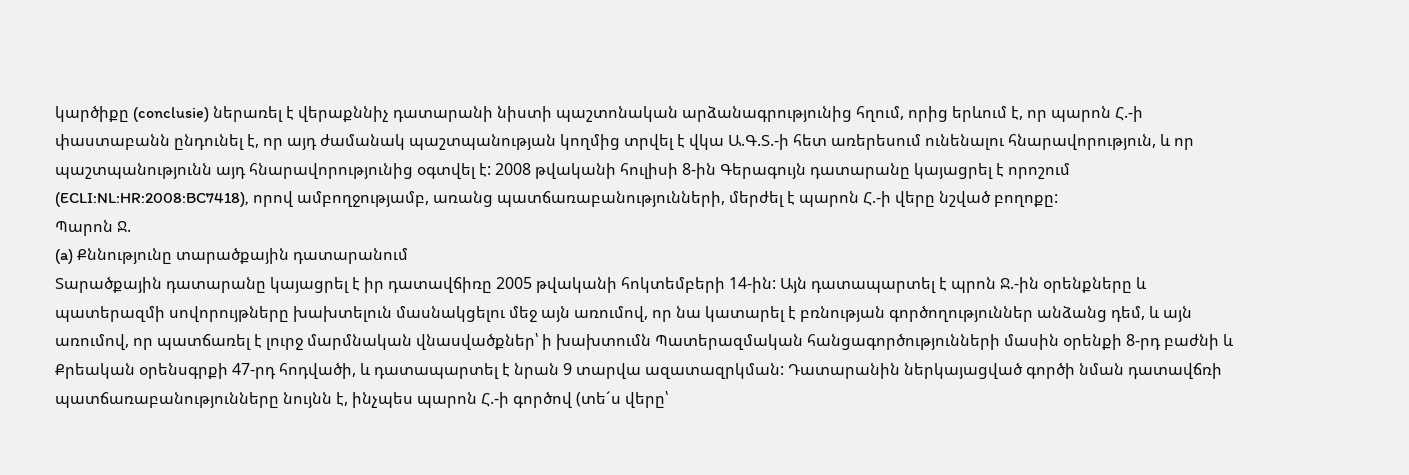կարծիքը (conclusie) ներառել է վերաքննիչ դատարանի նիստի պաշտոնական արձանագրությունից հղում, որից երևում է, որ պարոն Հ.-ի փաստաբանն ընդունել է, որ այդ ժամանակ պաշտպանության կողմից տրվել է վկա Ա.Գ.Տ.-ի հետ առերեսում ունենալու հնարավորություն, և որ պաշտպանությունն այդ հնարավորությունից օգտվել է: 2008 թվականի հուլիսի 8-ին Գերագույն դատարանը կայացրել է որոշում (ECLI:NL:HR:2008:BC7418), որով ամբողջությամբ, առանց պատճառաբանությունների, մերժել է պարոն Հ.-ի վերը նշված բողոքը:
Պարոն Ջ.
(a) Քննությունը տարածքային դատարանում
Տարածքային դատարանը կայացրել է իր դատավճիռը 2005 թվականի հոկտեմբերի 14-ին: Այն դատապարտել է պրոն Ջ.-ին օրենքները և պատերազմի սովորույթները խախտելուն մասնակցելու մեջ այն առումով, որ նա կատարել է բռնության գործողություններ անձանց դեմ, և այն առումով, որ պատճառել է լուրջ մարմնական վնասվածքներ՝ ի խախտումն Պատերազմական հանցագործությունների մասին օրենքի 8-րդ բաժնի և Քրեական օրենսգրքի 47-րդ հոդվածի, և դատապարտել է նրան 9 տարվա ազատազրկման: Դատարանին ներկայացված գործի նման դատավճռի պատճառաբանությունները նույնն է, ինչպես պարոն Հ.-ի գործով (տե´ս վերը՝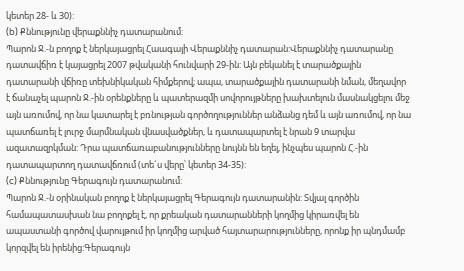կետեր 28- և 30):
(b) Քննությունը վերաքննիչ դատարանում:
Պարոն Ջ.-ն բողոք է ներկայացրել Հաագայի Վերաքննիչ դատարան:Վերաքննիչ դատարանը դատավճիռ է կայացրել 2007 թվականի հունվարի 29-ին: Այն բեկանել է տարածքային դատարանի վճիռը տեխնիկական հիմքերով; ապա, տարածքային դատարանի նման, մեղավոր է ճանաչել պարոն Ջ.-ին օրենքները և պատերազմի սովորույթները խախտելուն մասնակցելու մեջ այն առումով, որ նա կատարել է բռնության գործողություններ անձանց դեմ և այն առումով, որ նա պատճառել է լուրջ մարմնական վնասվածքներ, և դատապարտել է նրան 9 տարվա ազատազրկման: Դրա պատճառաբանությունները նույնն են եղել, ինչպես պարոն Հ.-ին դատապարտող դատավճռում (տե´ս վերը՝ կետեր 34-35):
(c) Քննությունը Գերագույն դատարանում:
Պարոն Ջ.-ն օրինական բողոք է ներկայացրել Գերագույն դատարանին: Տվյալ գործին համապատասխան նա բողոքել է, որ քրեական դատարանների կողմից կիրառվել են ապաստանի գործով վարույթում իր կողմից արված հայտարարությունները, որոնք իր պնդմամբ կորզվել են իրենից:Գերագույն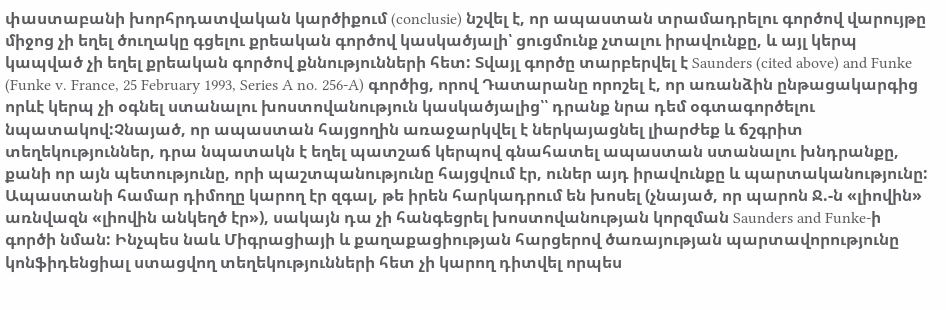փաստաբանի խորհրդատվական կարծիքում (conclusie) նշվել է, որ ապաստան տրամադրելու գործով վարույթը միջոց չի եղել ծուղակը գցելու քրեական գործով կասկածյալի՝ ցուցմունք չտալու իրավունքը, և այլ կերպ կապված չի եղել քրեական գործով քննությունների հետ: Տվայլ գործը տարբերվել է Saunders (cited above) and Funke (Funke v. France, 25 February 1993, Series A no. 256‑A) գործից, որով Դատարանը որոշել է, որ առանձին ընթացակարգից որևէ կերպ չի օգնել ստանալու խոստովանություն կասկածյալից՝՝ դրանք նրա դեմ օգտագործելու նպատակով:Չնայած, որ ապաստան հայցողին առաջարկվել է ներկայացնել լիարժեք և ճշգրիտ տեղեկություններ, դրա նպատակն է եղել պատշաճ կերպով գնահատել ապաստան ստանալու խնդրանքը, քանի որ այն պետությունը, որի պաշտպանությունը հայցվում էր, ուներ այդ իրավունքը և պարտականությունը: Ապաստանի համար դիմողը կարող էր զգալ, թե իրեն հարկադրում են խոսել (չնայած, որ պարոն Ջ.-ն «լիովին» առնվազն «լիովին անկեղծ էր»), սակայն դա չի հանգեցրել խոստովանության կորզման Saunders and Funke-ի գործի նման: Ինչպես նաև Միգրացիայի և քաղաքացիության հարցերով ծառայության պարտավորությունը կոնֆիդենցիալ ստացվող տեղեկությունների հետ չի կարող դիտվել որպես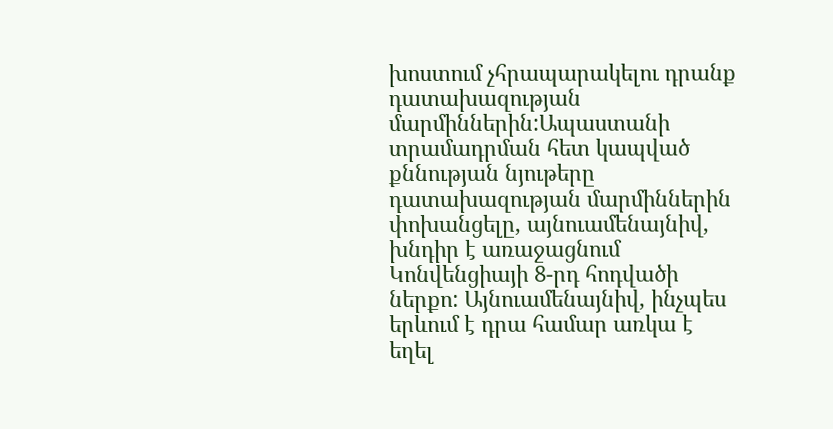խոստում չհրապարակելու դրանք դատախազության մարմիններին:Ապաստանի տրամադրման հետ կապված քննության նյութերը դատախազության մարմիններին փոխանցելը, այնուամենայնիվ, խնդիր է առաջացնում Կոնվենցիայի 8-րդ հոդվածի ներքո: Այնուամենայնիվ, ինչպես երևում է դրա համար առկա է եղել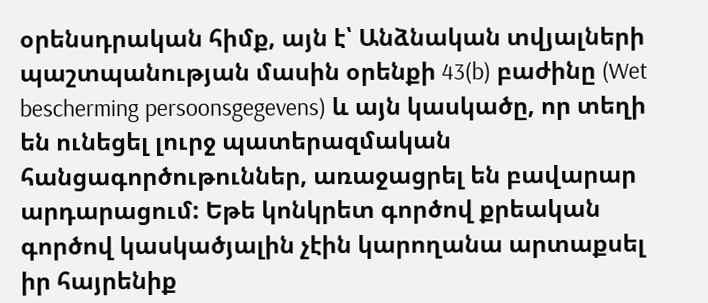օրենսդրական հիմք, այն է՝ Անձնական տվյալների պաշտպանության մասին օրենքի 43(b) բաժինը (Wet bescherming persoonsgegevens) և այն կասկածը, որ տեղի են ունեցել լուրջ պատերազմական հանցագործութուններ, առաջացրել են բավարար արդարացում: Եթե կոնկրետ գործով քրեական գործով կասկածյալին չէին կարողանա արտաքսել իր հայրենիք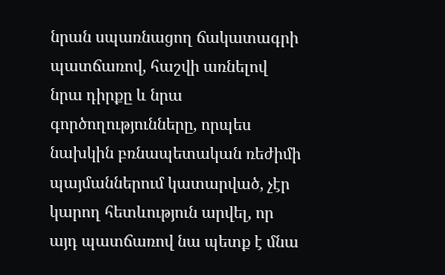նրան սպառնացող ճակատագրի պատճառով, հաշվի առնելով նրա դիրքը և նրա գործողությունները, որպես նախկին բռնապետական ռեժիմի պայմաններում կատարված, չէր կարող հետևություն արվել, որ այդ պատճառով նա պետք է մնա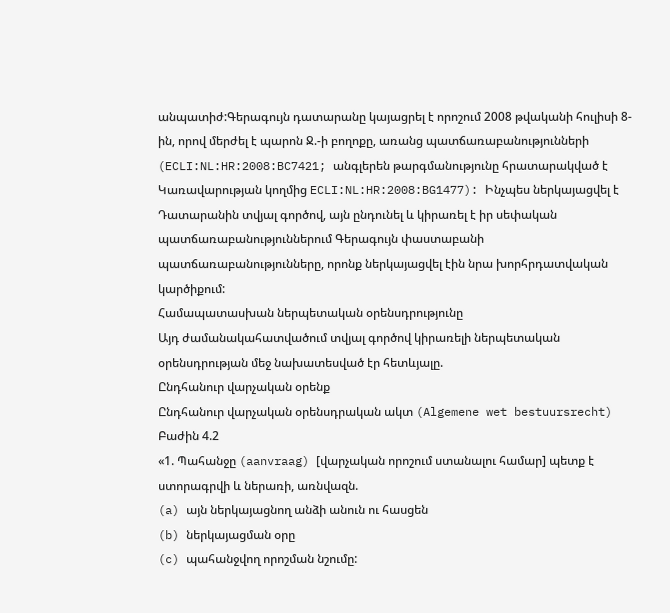անպատիժ:Գերագույն դատարանը կայացրել է որոշում 2008 թվականի հուլիսի 8-ին, որով մերժել է պարոն Ջ.-ի բողոքը, առանց պատճառաբանությունների (ECLI:NL:HR:2008:BC7421; անգլերեն թարգմանությունը հրատարակված է Կառավարության կողմից ECLI:NL:HR:2008:BG1477): Ինչպես ներկայացվել է Դատարանին տվյալ գործով, այն ընդունել և կիրառել է իր սեփական պատճառաբանություններում Գերագույն փաստաբանի պատճառաբանությունները, որոնք ներկայացվել էին նրա խորհրդատվական կարծիքում:
Համապատասխան ներպետական օրենսդրությունը
Այդ ժամանակահատվածում տվյալ գործով կիրառելի ներպետական օրենսդրության մեջ նախատեսված էր հետևյալը.
Ընդհանուր վարչական օրենք
Ընդհանուր վարչական օրենսդրական ակտ (Algemene wet bestuursrecht)
Բաժին 4.2
«1. Պահանջը (aanvraag) [վարչական որոշում ստանալու համար] պետք է ստորագրվի և ներառի, առնվազն.
(a) այն ներկայացնող անձի անուն ու հասցեն
(b) ներկայացման օրը
(c) պահանջվող որոշման նշումը: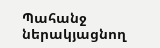Պահանջ ներակյացնող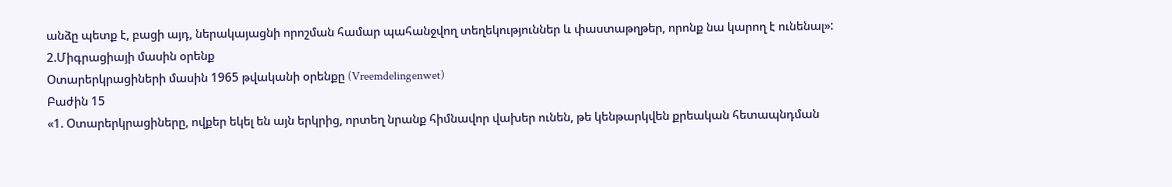անձը պետք է, բացի այդ, ներակայացնի որոշման համար պահանջվող տեղեկություններ և փաստաթղթեր, որոնք նա կարող է ունենալ»:
2.Միգրացիայի մասին օրենք
Օտարերկրացիների մասին 1965 թվականի օրենքը (Vreemdelingenwet)
Բաժին 15
«1. Օտարերկրացիները, ովքեր եկել են այն երկրից, որտեղ նրանք հիմնավոր վախեր ունեն, թե կենթարկվեն քրեական հետապնդման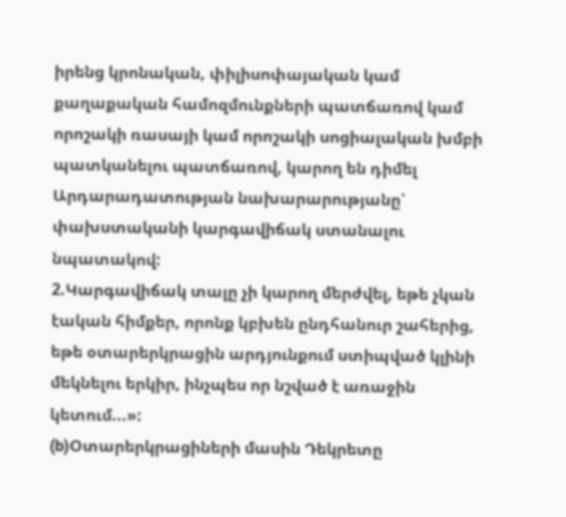իրենց կրոնական, փիլիսոփայական կամ քաղաքական համոզմունքների պատճառով կամ որոշակի ռասայի կամ որոշակի սոցիալական խմբի պատկանելու պատճառով, կարող են դիմել Արդարադատության նախարարությանը՝ փախստականի կարգավիճակ ստանալու նպատակով:
2.Կարգավիճակ տալը չի կարող մերժվել, եթե չկան էական հիմքեր, որոնք կբխեն ընդհանուր շահերից, եթե օտարերկրացին արդյունքում ստիպված կլինի մեկնելու երկիր, ինչպես որ նշված է առաջին կետում...»:
(b)Օտարերկրացիների մասին Դեկրետը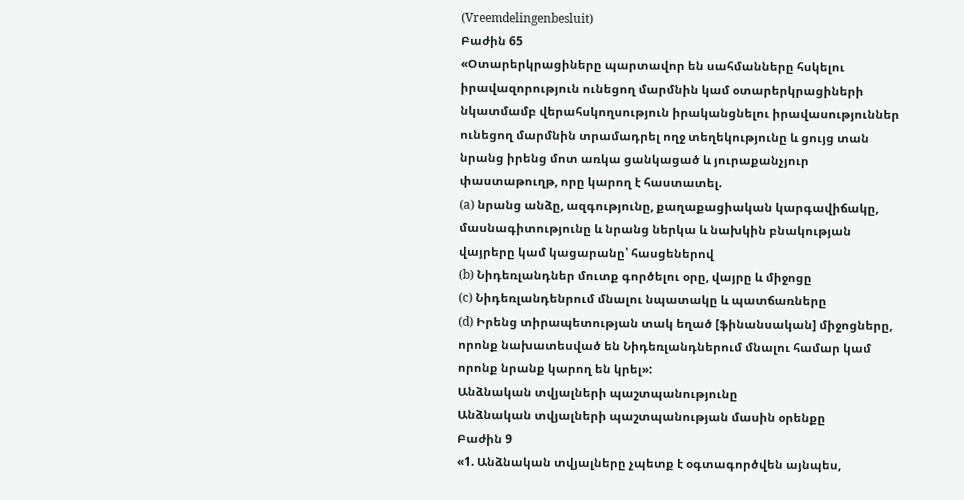(Vreemdelingenbesluit)
Բաժին 65
«Օտարերկրացիները պարտավոր են սահմանները հսկելու իրավազորություն ունեցող մարմնին կամ օտարերկրացիների նկատմամբ վերահսկողսություն իրականցնելու իրավասություններ ունեցող մարմնին տրամադրել ողջ տեղեկությունը և ցույց տան նրանց իրենց մոտ առկա ցանկացած և յուրաքանչյուր փաստաթուղթ, որը կարող է հաստատել.
(a) նրանց անձը, ազգությունը, քաղաքացիական կարգավիճակը, մասնագիտությունը և նրանց ներկա և նախկին բնակության վայրերը կամ կացարանը՝ հասցեներով
(b) Նիդեռլանդներ մուտք գործելու օրը, վայրը և միջոցը
(c) Նիդեռլանդենրում մնալու նպատակը և պատճառները
(d) Իրենց տիրապետության տակ եղած [ֆինանսական] միջոցները, որոնք նախատեսված են Նիդեռլանդներում մնալու համար կամ որոնք նրանք կարող են կրել»:
Անձնական տվյալների պաշտպանությունը
Անձնական տվյալների պաշտպանության մասին օրենքը
Բաժին 9
«1. Անձնական տվյալները չպետք է օգտագործվեն այնպես,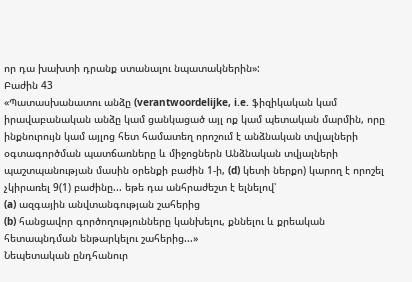որ դա խախտի դրանք ստանալու նպատակներին»:
Բաժին 43
«Պատասխանատու անձը (verantwoordelijke, i.e. ֆիզիկական կամ իրավաբանական անձը կամ ցանկացած այլ ոք կամ պետական մարմին, որը ինքնուրույն կամ այլոց հետ համատեղ որոշում է անձնական տվյալների օգտագործման պատճառները և միջոցներն Անձնական տվյալների պաշտպանության մասին օրենքի բաժին 1-ի, (d) կետի ներքո) կարող է որոշել չկիրառել 9(1) բաժինը... եթե դա անհրաժեշտ է ելնելով՝
(a) ազգային անվտանգության շահերից
(b) հանցավոր գործողությունները կանխելու, քննելու և քրեական հետապնդման ենթարկելու շահերից...»
Նեպետական ընդհանուր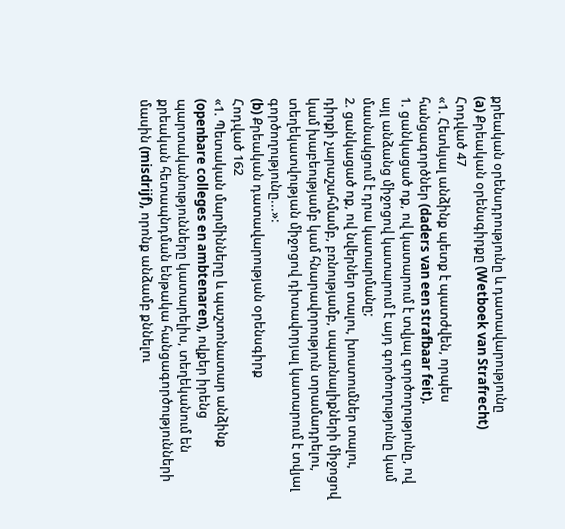քրեական օրենսդրությունը և դատավարությունը
(a) Քրեական օրենսգիրքը (Wetboek van Strafrecht)
Հոդված 47
«1. Հետևյալ անձինք պետք է պատժվեն, որպես հանցագործներ (daders van een strafbaar feit).
1. ցանկացած ոք, ով կատարում է տվյալ գործողությունը, ով այլ անձանց միջոցով կատարում է այդ գործողությունը կամ մասնակցում է դրա կատարմանը;
2. ցանկացած ոք, ով նվերներ տալու, խոստումներ տալու, դիրքի չարաշահմամբ, բռնությամբ, սպառնալիքների միջոցով կամ խաբեությամբ կամ հնարավորություն տրամադրելու, տեղեկատվության միջոցով դիտավորյալ կատարում է տվյալ գործողությունը...»:
(b) Քրեական դատավարության օրենսգիրք
Հոդված 162
«1. Պետական մարմինները և պաշտոնատար անձինք (openbare colleges en ambtenaren), ովքեր իրենց պարտականությունները կատարելիս, տեղեկանում են քրեական հետապնդման ենթակա հանցագործությունների մասին (misdrijf), որոնք անձամբ քննելու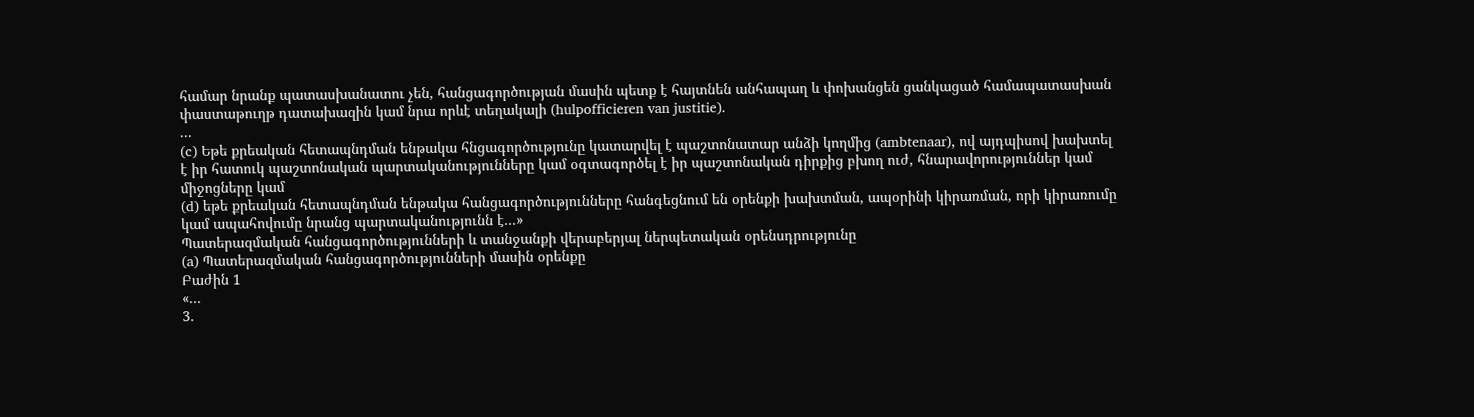համար նրանք պատասխանատու չեն, հանցագործության մասին պետք է հայտնեն անհապաղ և փոխանցեն ցանկացած համապատասխան փաստաթուղթ դատախազին կամ նրա որևէ տեղակալի (hulpofficieren van justitie).
...
(c) Եթե քրեական հետապնդման ենթակա հնցագործությունը կատարվել է պաշտոնատար անձի կողմից (ambtenaar), ով այդպիսով խախտել է իր հատուկ պաշտոնական պարտականությունները կամ օգտագործել է իր պաշտոնական դիրքից բխող ուժ, հնարավորություններ կամ միջոցները կամ
(d) եթե քրեական հետապնդման ենթակա հանցագործությունները հանգեցնում են օրենքի խախտման, ապօրինի կիրառման, որի կիրառումը կամ ապահովումը նրանց պարտականությունն է...»
Պատերազմական հանցագործությունների և տանջանքի վերաբերյալ ներպետական օրենսդրությունը
(a) Պատերազմական հանցագործությունների մասին օրենքը
Բաժին 1
«...
3.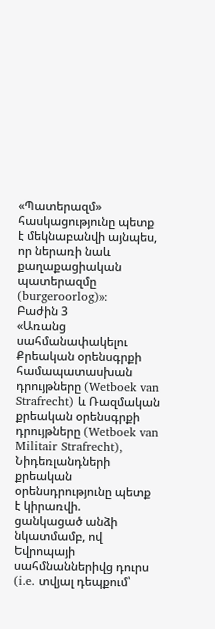«Պատերազմ» հասկացությունը պետք է մեկնաբանվի այնպես, որ ներառի նաև քաղաքացիական պատերազմը (burgeroorlog)»:
Բաժին 3
«Առանց սահմանափակելու Քրեական օրենսգրքի համապատասխան դրույթները (Wetboek van Strafrecht) և Ռազմական քրեական օրենսգրքի դրույթները (Wetboek van Militair Strafrecht), Նիդեռլանդների քրեական օրենսդրությունը պետք է կիրառվի.
ցանկացած անձի նկատմամբ, ով Եվրոպայի սահմնաններիվց դուրս (i.e. տվյալ դեպքում՝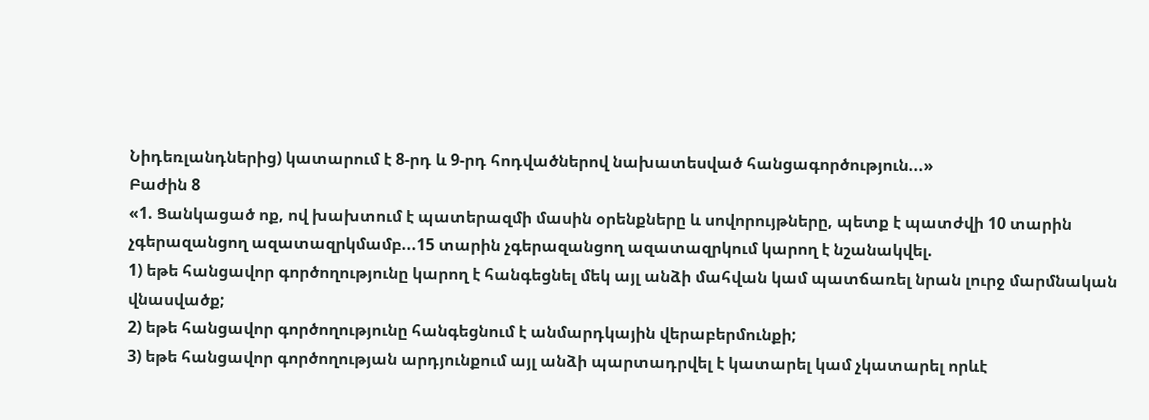Նիդեռլանդներից) կատարում է 8-րդ և 9-րդ հոդվածներով նախատեսված հանցագործություն...»
Բաժին 8
«1. Ցանկացած ոք, ով խախտում է պատերազմի մասին օրենքները և սովորույթները, պետք է պատժվի 10 տարին չգերազանցող ազատազրկմամբ...15 տարին չգերազանցող ազատազրկում կարող է նշանակվել.
1) եթե հանցավոր գործողությունը կարող է հանգեցնել մեկ այլ անձի մահվան կամ պատճառել նրան լուրջ մարմնական վնասվածք;
2) եթե հանցավոր գործողությունը հանգեցնում է անմարդկային վերաբերմունքի;
3) եթե հանցավոր գործողության արդյունքում այլ անձի պարտադրվել է կատարել կամ չկատարել որևէ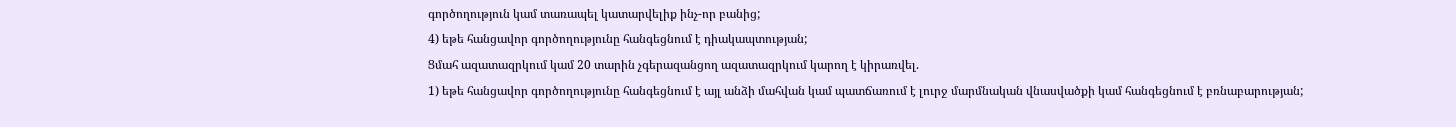գործողություն կամ տառապել կատարվելիք ինչ-որ բանից;
4) եթե հանցավոր գործողությունը հանգեցնում է դիակապտության;
Ցմահ ազատազրկում կամ 20 տարին չգերազանցող ազատազրկում կարող է կիրառվել.
1) եթե հանցավոր գործողությունը հանգեցնում է այլ անձի մահվան կամ պատճառում է լուրջ մարմնական վնասվածքի կամ հանգեցնում է բռնաբարության;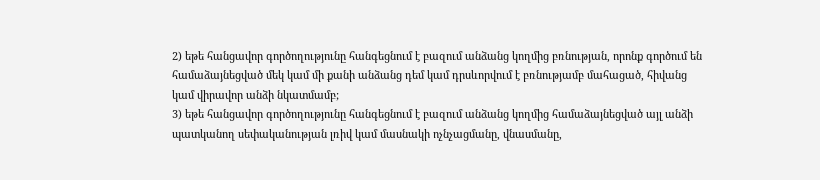2) եթե հանցավոր գործողությունը հանգեցնում է բազում անձանց կողմից բռնության, որոնք գործում են համաձայնեցված մեկ կամ մի քանի անձանց դեմ կամ դրսևորվում է բռնությամբ մահացած, հիվանց կամ վիրավոր անձի նկատմամբ;
3) եթե հանցավոր գործողությունը հանգեցնում է բազում անձանց կողմից համաձայնեցված այլ անձի պատկանող սեփականության լռիվ կամ մասնակի ոչնչացմանը, վնասմանը,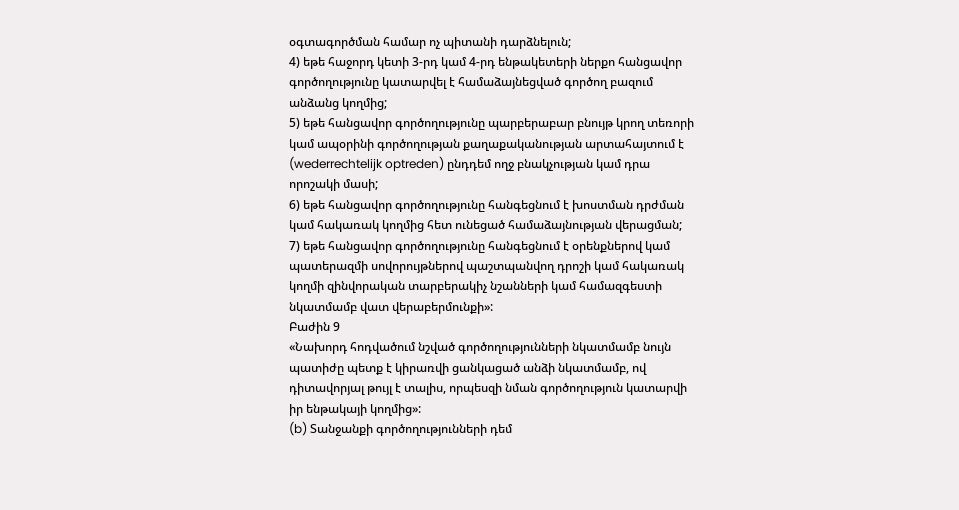օգտագործման համար ոչ պիտանի դարձնելուն;
4) եթե հաջորդ կետի 3-րդ կամ 4-րդ ենթակետերի ներքո հանցավոր գործողությունը կատարվել է համաձայնեցված գործող բազում անձանց կողմից;
5) եթե հանցավոր գործողությունը պարբերաբար բնույթ կրող տեռորի կամ ապօրինի գործողության քաղաքականության արտահայտում է (wederrechtelijk optreden) ընդդեմ ողջ բնակչության կամ դրա որոշակի մասի;
6) եթե հանցավոր գործողությունը հանգեցնում է խոստման դրժման կամ հակառակ կողմից հետ ունեցած համաձայնության վերացման;
7) եթե հանցավոր գործողությունը հանգեցնում է օրենքներով կամ պատերազմի սովորույթներով պաշտպանվող դրոշի կամ հակառակ կողմի զինվորական տարբերակիչ նշանների կամ համազգեստի նկատմամբ վատ վերաբերմունքի»:
Բաժին 9
«Նախորդ հոդվածում նշված գործողությունների նկատմամբ նույն պատիժը պետք է կիրառվի ցանկացած անձի նկատմամբ, ով դիտավորյալ թույլ է տալիս, որպեսզի նման գործողություն կատարվի իր ենթակայի կողմից»:
(b) Տանջանքի գործողությունների դեմ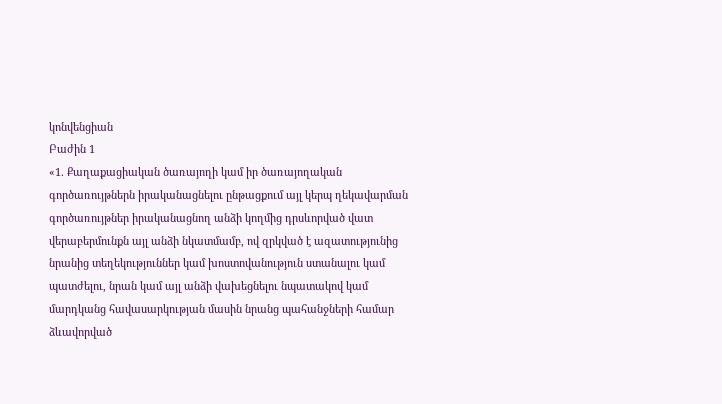կոնվենցիան
Բաժին 1
«1. Քաղաքացիական ծառայողի կամ իր ծառայողական գործառույթներն իրականացնելու ընթացքում այլ կերպ ղեկավարման գործառույթներ իրականացնող անձի կողմից դրսևորված վատ վերաբերմունքն այլ անձի նկատմամբ, ով զրկված է ազատությունից նրանից տեղեկություններ կամ խոստովանություն ստանալու կամ պատժելու, նրան կամ այլ անձի վախեցնելու նպատակով կամ մարդկանց հավասարկության մասին նրանց պահանջների համար ձևավորված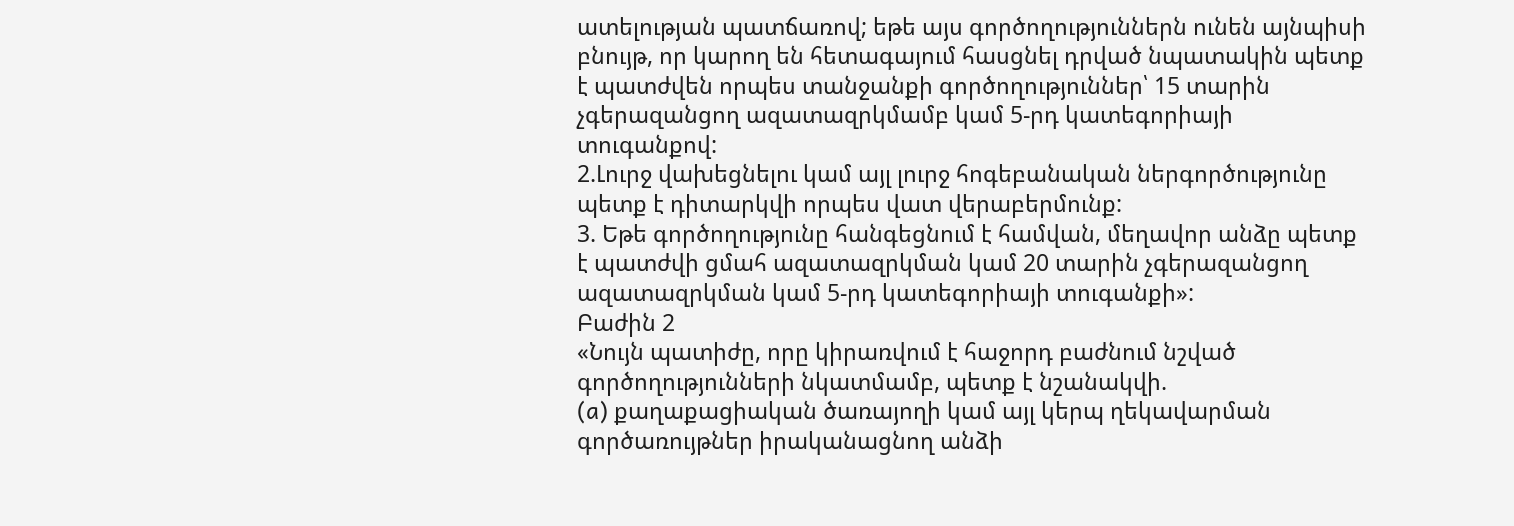ատելության պատճառով; եթե այս գործողություններն ունեն այնպիսի բնույթ, որ կարող են հետագայում հասցնել դրված նպատակին պետք է պատժվեն որպես տանջանքի գործողություններ՝ 15 տարին չգերազանցող ազատազրկմամբ կամ 5-րդ կատեգորիայի տուգանքով:
2.Լուրջ վախեցնելու կամ այլ լուրջ հոգեբանական ներգործությունը պետք է դիտարկվի որպես վատ վերաբերմունք:
3. Եթե գործողությունը հանգեցնում է համվան, մեղավոր անձը պետք է պատժվի ցմահ ազատազրկման կամ 20 տարին չգերազանցող ազատազրկման կամ 5-րդ կատեգորիայի տուգանքի»:
Բաժին 2
«Նույն պատիժը, որը կիրառվում է հաջորդ բաժնում նշված գործողությունների նկատմամբ, պետք է նշանակվի.
(a) քաղաքացիական ծառայողի կամ այլ կերպ ղեկավարման գործառույթներ իրականացնող անձի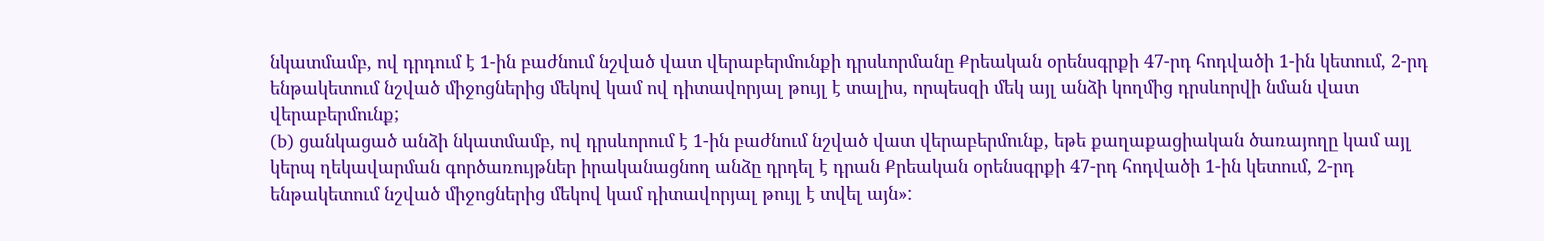նկատմամբ, ով դրդում է 1-ին բաժնում նշված վատ վերաբերմունքի դրսևորմանը Քրեական օրենսգրքի 47-րդ հոդվածի 1-ին կետում, 2-րդ ենթակետում նշված միջոցներից մեկով կամ ով դիտավորյալ թույլ է տալիս, որպեսզի մեկ այլ անձի կողմից դրսևորվի նման վատ վերաբերմունք;
(b) ցանկացած անձի նկատմամբ, ով դրսևորում է 1-ին բաժնում նշված վատ վերաբերմունք, եթե քաղաքացիական ծառայողը կամ այլ կերպ ղեկավարման գործառույթներ իրականացնող անձը դրդել է դրան Քրեական օրենսգրքի 47-րդ հոդվածի 1-ին կետում, 2-րդ ենթակետում նշված միջոցներից մեկով կամ դիտավորյալ թույլ է տվել այն»: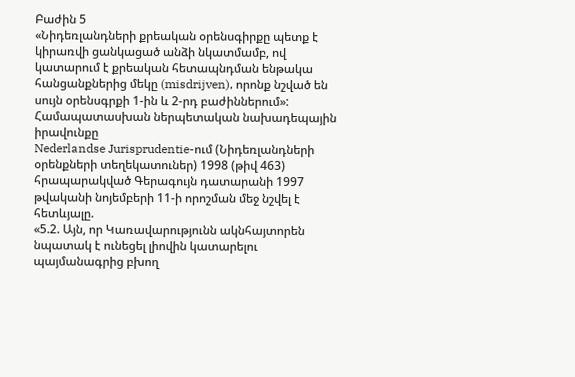Բաժին 5
«Նիդեռլանդների քրեական օրենսգիրքը պետք է կիրառվի ցանկացած անձի նկատմամբ, ով կատարում է քրեական հետապնդման ենթակա հանցանքներից մեկը (misdrijven), որոնք նշված են սույն օրենսգրքի 1-ին և 2-րդ բաժիններում»:
Համապատասխան ներպետական նախադեպային իրավունքը
Nederlandse Jurisprudentie-ում (Նիդեռլանդների օրենքների տեղեկատուներ) 1998 (թիվ 463) հրապարակված Գերագույն դատարանի 1997 թվականի նոյեմբերի 11-ի որոշման մեջ նշվել է հետևյալը.
«5.2. Այն, որ Կառավարությունն ակնհայտորեն նպատակ է ունեցել լիովին կատարելու պայմանագրից բխող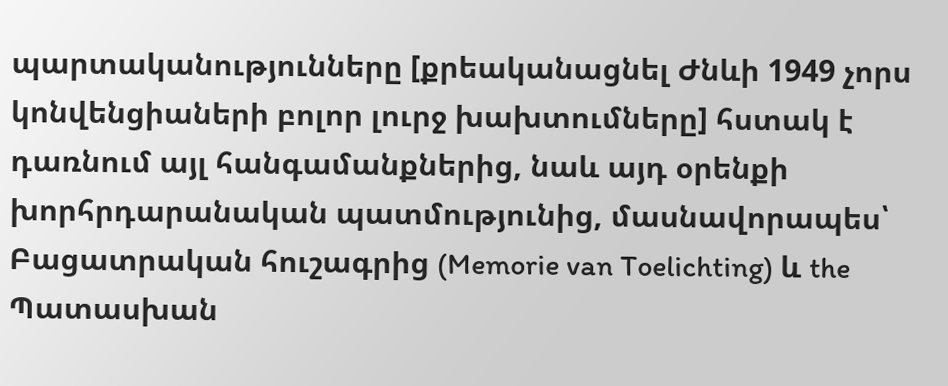պարտականությունները [քրեականացնել Ժնևի 1949 չորս կոնվենցիաների բոլոր լուրջ խախտումները] հստակ է դառնում այլ հանգամանքներից, նաև այդ օրենքի խորհրդարանական պատմությունից, մասնավորապես՝ Բացատրական հուշագրից (Memorie van Toelichting) և the Պատասխան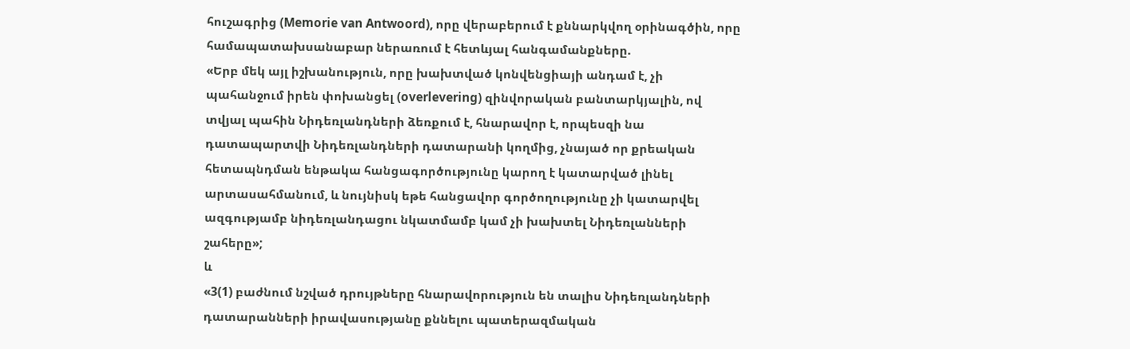հուշագրից (Memorie van Antwoord), որը վերաբերում է քննարկվող օրինագծին, որը համապատախսանաբար ներառում է հետևյալ հանգամանքները.
«Երբ մեկ այլ իշխանություն, որը խախտված կոնվենցիայի անդամ է, չի պահանջում իրեն փոխանցել (overlevering) զինվորական բանտարկյալին, ով տվյալ պահին Նիդեռլանդների ձեռքում է, հնարավոր է, որպեսզի նա դատապարտվի Նիդեռլանդների դատարանի կողմից, չնայած որ քրեական հետապնդման ենթակա հանցագործությունը կարող է կատարված լինել արտասահմանում, և նույնիսկ եթե հանցավոր գործողությունը չի կատարվել ազգությամբ նիդեռլանդացու նկատմամբ կամ չի խախտել Նիդեռլանների շահերը»;
և
«3(1) բաժնում նշված դրույթները հնարավորություն են տալիս Նիդեռլանդների դատարանների իրավասությանը քննելու պատերազմական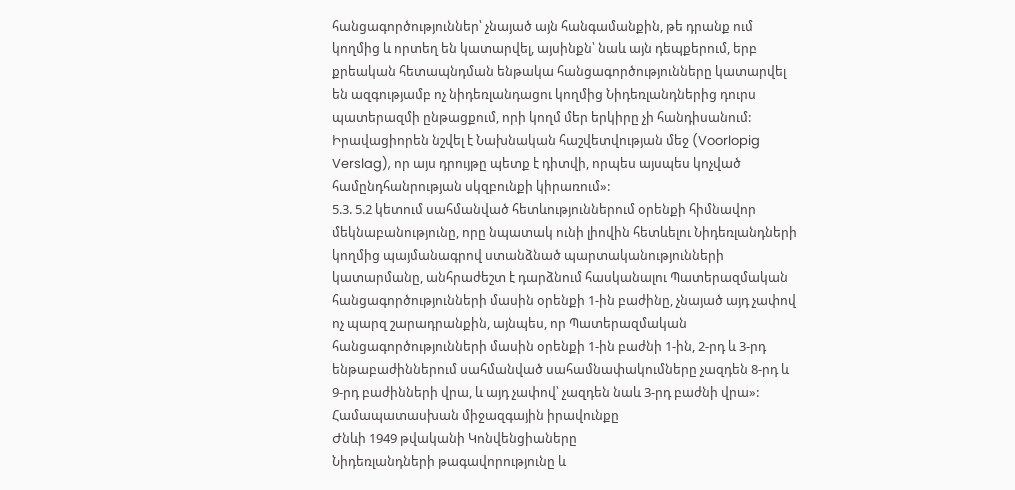հանցագործություններ՝ չնայած այն հանգամանքին, թե դրանք ում կողմից և որտեղ են կատարվել, այսինքն՝ նաև այն դեպքերում, երբ քրեական հետապնդման ենթակա հանցագործությունները կատարվել են ազգությամբ ոչ նիդեռլանդացու կողմից Նիդեռլանդներից դուրս պատերազմի ընթացքում, որի կողմ մեր երկիրը չի հանդիսանում: Իրավացիորեն նշվել է Նախնական հաշվետվության մեջ (Voorlopig Verslag), որ այս դրույթը պետք է դիտվի, որպես այսպես կոչված համընդհանրության սկզբունքի կիրառում»:
5.3. 5.2 կետում սահմանված հետևություններում օրենքի հիմնավոր մեկնաբանությունը, որը նպատակ ունի լիովին հետևելու Նիդեռլանդների կողմից պայմանագրով ստանձնած պարտականությունների կատարմանը, անհրաժեշտ է դարձնում հասկանալու Պատերազմական հանցագործությունների մասին օրենքի 1-ին բաժինը, չնայած այդ չափով ոչ պարզ շարադրանքին, այնպես, որ Պատերազմական հանցագործությունների մասին օրենքի 1-ին բաժնի 1-ին, 2-րդ և 3-րդ ենթաբաժիններում սահմանված սահամնափակումները չազդեն 8-րդ և 9-րդ բաժինների վրա, և այդ չափով՝ չազդեն նաև 3-րդ բաժնի վրա»:
Համապատասխան միջազգային իրավունքը
Ժնևի 1949 թվականի Կոնվենցիաները
Նիդեռլանդների թագավորությունը և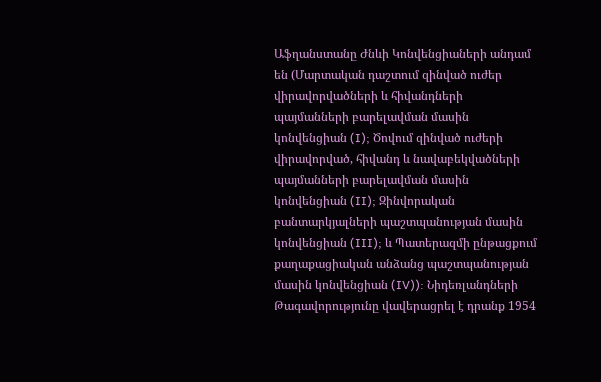Աֆղանստանը Ժնևի Կոնվենցիաների անդամ են (Մարտական դաշտում զինված ուժեր վիրավորվածների և հիվանդների պայմանների բարելավման մասին կոնվենցիան (I); Ծովում զինված ուժերի վիրավորված, հիվանդ և նավաբեկվածների պայմանների բարելավման մասին կոնվենցիան (II); Զինվորական բանտարկյալների պաշտպանության մասին կոնվենցիան (III); և Պատերազմի ընթացքում քաղաքացիական անձանց պաշտպանության մասին կոնվենցիան (IV)): Նիդեռլանդների Թագավորությունը վավերացրել է դրանք 1954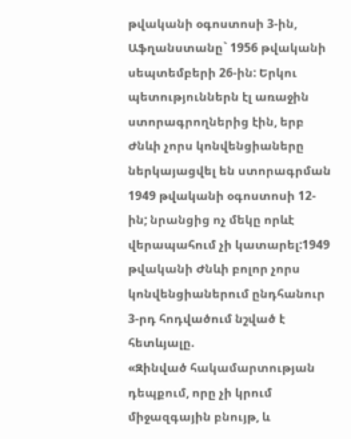թվականի օգոստոսի 3-ին, Աֆղանստանը` 1956 թվականի սեպտեմբերի 26-ին: Երկու պետություններն էլ առաջին ստորագրողներից էին, երբ Ժնևի չորս կոնվենցիաները ներկայացվել են ստորագրման 1949 թվականի օգոստոսի 12-ին; նրանցից ոչ մեկը որևէ վերապահում չի կատարել:1949 թվականի Ժնևի բոլոր չորս կոնվենցիաներում ընդհանուր 3-րդ հոդվածում նշված է հետևյալը.
«Զինված հակամարտության դեպքում, որը չի կրում միջազգային բնույթ, և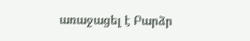առաջացել է Բարձր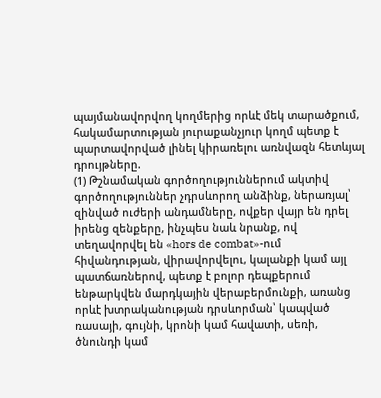պայմանավորվող կողմերից որևէ մեկ տարածքում, հակամարտության յուրաքանչյուր կողմ պետք է պարտավորված լինել կիրառելու առնվազն հետևյալ դրույթները.
(1) Թշնամական գործողություններում ակտիվ գործողություններ չդրսևորող անձինք, ներառյալ՝ զինված ուժերի անդամները, ովքեր վայր են դրել իրենց զենքերը, ինչպես նաև նրանք, ով տեղավորվել են «hors de combat»-ում հիվանդության, վիրավորվելու, կալանքի կամ այլ պատճառներով, պետք է բոլոր դեպքերում ենթարկվեն մարդկային վերաբերմունքի, առանց որևէ խտրականության դրսևորման՝ կապված ռասայի, գույնի, կրոնի կամ հավատի, սեռի, ծնունդի կամ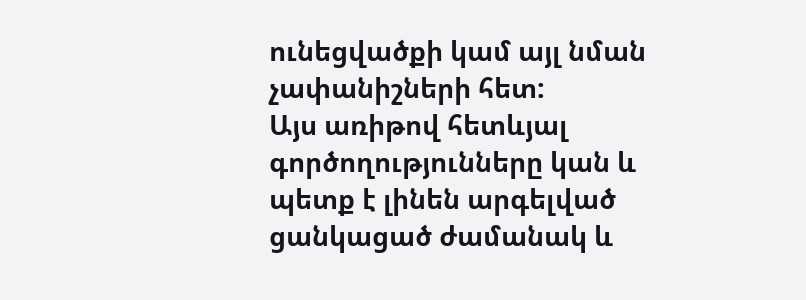ունեցվածքի կամ այլ նման չափանիշների հետ:
Այս առիթով հետևյալ գործողությունները կան և պետք է լինեն արգելված ցանկացած ժամանակ և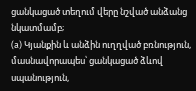ցանկացած տեղում վերը նշված անձանց նկատմամբ;
(a) Կյանքին և անձին ուղղված բռնություն, մասնավորապես՝ ցանկացած ձևով սպանություն,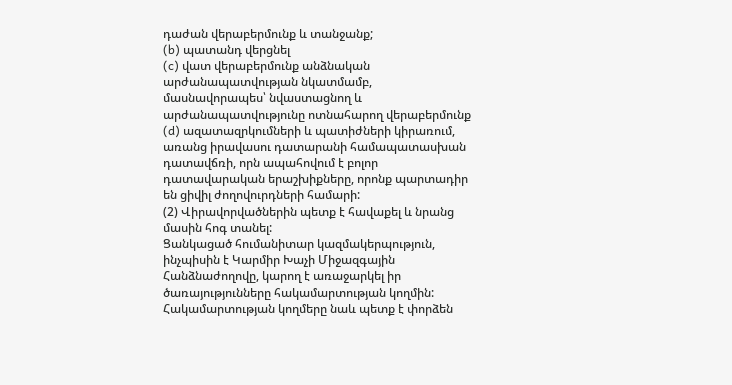դաժան վերաբերմունք և տանջանք;
(b) պատանդ վերցնել
(c) վատ վերաբերմունք անձնական արժանապատվության նկատմամբ, մասնավորապես՝ նվաստացնող և արժանապատվությունը ոտնահարող վերաբերմունք
(d) ազատազրկումների և պատիժների կիրառում, առանց իրավասու դատարանի համապատասխան դատավճռի, որն ապահովում է բոլոր դատավարական երաշխիքները, որոնք պարտադիր են ցիվիլ ժողովուրդների համարի:
(2) Վիրավորվածներին պետք է հավաքել և նրանց մասին հոգ տանել:
Ցանկացած հումանիտար կազմակերպություն, ինչպիսին է Կարմիր Խաչի Միջազգային Հանձնաժողովը, կարող է առաջարկել իր ծառայությունները հակամարտության կողմին:
Հակամարտության կողմերը նաև պետք է փորձեն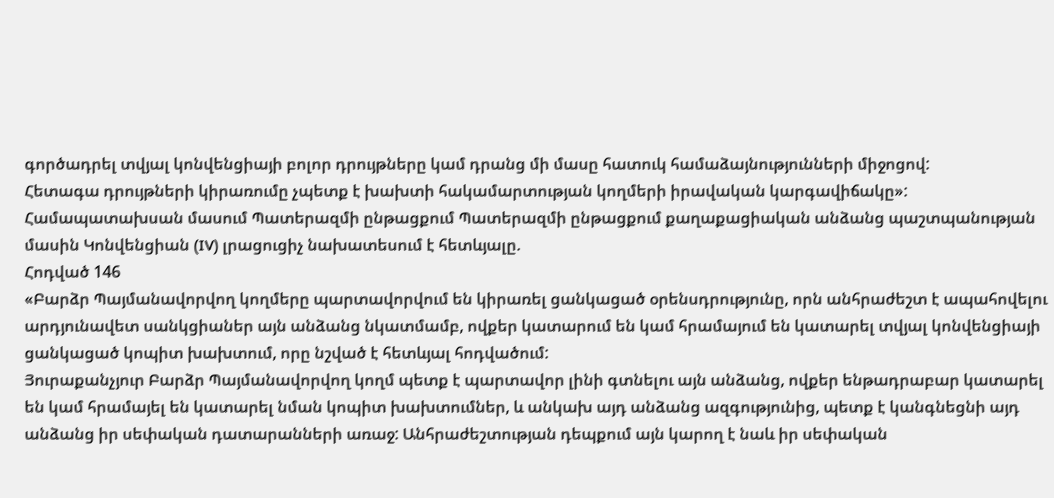գործադրել տվյալ կոնվենցիայի բոլոր դրույթները կամ դրանց մի մասը հատուկ համաձայնությունների միջոցով:
Հետագա դրույթների կիրառումը չպետք է խախտի հակամարտության կողմերի իրավական կարգավիճակը»:
Համապատախսան մասում Պատերազմի ընթացքում Պատերազմի ընթացքում քաղաքացիական անձանց պաշտպանության մասին Կոնվենցիան (IV) լրացուցիչ նախատեսում է հետևյալը.
Հոդված 146
«Բարձր Պայմանավորվող կողմերը պարտավորվում են կիրառել ցանկացած օրենսդրությունը, որն անհրաժեշտ է ապահովելու արդյունավետ սանկցիաներ այն անձանց նկատմամբ, ովքեր կատարում են կամ հրամայում են կատարել տվյալ կոնվենցիայի ցանկացած կոպիտ խախտում, որը նշված է հետևյալ հոդվածում:
Յուրաքանչյուր Բարձր Պայմանավորվող կողմ պետք է պարտավոր լինի գտնելու այն անձանց, ովքեր ենթադրաբար կատարել են կամ հրամայել են կատարել նման կոպիտ խախտումներ, և անկախ այդ անձանց ազգությունից, պետք է կանգնեցնի այդ անձանց իր սեփական դատարանների առաջ: Անհրաժեշտության դեպքում այն կարող է նաև իր սեփական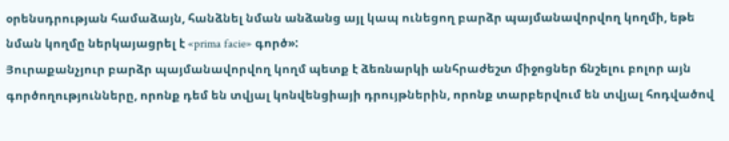օրենսդրության համաձայն, հանձնել նման անձանց այլ կապ ունեցող բարձր պայմանավորվող կողմի, եթե նման կողմը ներկայացրել է «prima facie» գործ»:
Յուրաքանչյուր բարձր պայմանավորվող կողմ պետք է ձեռնարկի անհրաժեշտ միջոցներ ճնշելու բոլոր այն գործողությունները, որոնք դեմ են տվյալ կոնվենցիայի դրույթներին, որոնք տարբերվում են տվյալ հոդվածով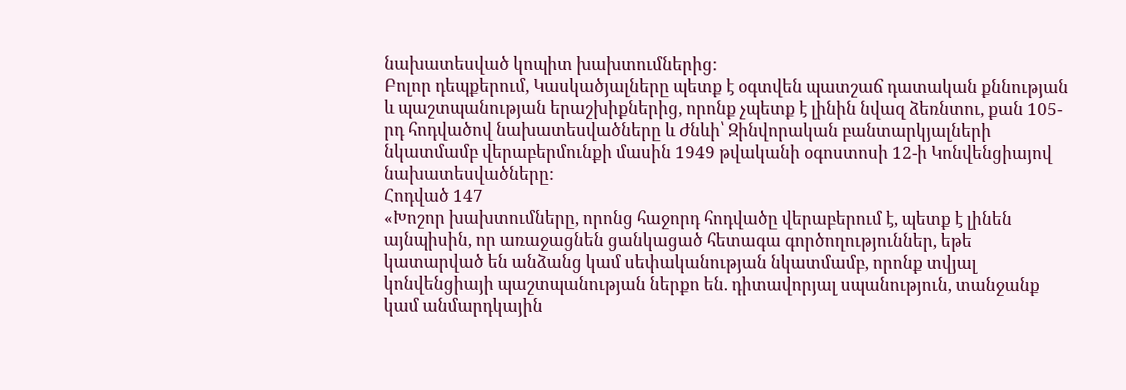նախատեսված կոպիտ խախտումներից:
Բոլոր դեպքերում, Կասկածյալները պետք է օգտվեն պատշաճ դատական քննության և պաշտպանության երաշխիքներից, որոնք չպետք է լինին նվազ ձեռնտու, քան 105-րդ հոդվածով նախատեսվածները և Ժնևի՝ Զինվորական բանտարկյալների նկատմամբ վերաբերմունքի մասին 1949 թվականի օգոստոսի 12-ի Կոնվենցիայով նախատեսվածները:
Հոդված 147
«Խոշոր խախտումները, որոնց հաջորդ հոդվածը վերաբերում է, պետք է լինեն այնպիսին, որ առաջացնեն ցանկացած հետագա գործողություններ, եթե կատարված են անձանց կամ սեփականության նկատմամբ, որոնք տվյալ կոնվենցիայի պաշտպանության ներքո են. դիտավորյալ սպանություն, տանջանք կամ անմարդկային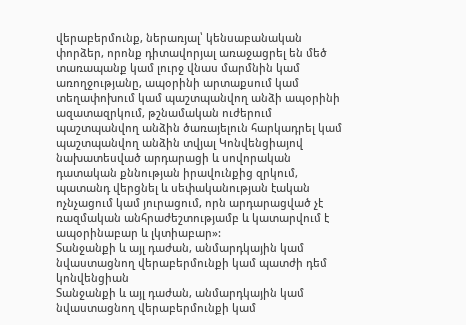վերաբերմունք, ներառյալ՝ կենսաբանական փորձեր, որոնք դիտավորյալ առաջացրել են մեծ տառապանք կամ լուրջ վնաս մարմնին կամ առողջությանը, ապօրինի արտաքսում կամ տեղափոխում կամ պաշտպանվող անձի ապօրինի ազատազրկում, թշնամական ուժերում պաշտպանվող անձին ծառայելուն հարկադրել կամ պաշտպանվող անձին տվյալ Կոնվենցիայով նախատեսված արդարացի և սովորական դատական քննության իրավունքից զրկում, պատանդ վերցնել և սեփականության էական ոչնչացում կամ յուրացում, որն արդարացված չէ ռազմական անհրաժեշտությամբ և կատարվում է ապօրինաբար և լկտիաբար»:
Տանջանքի և այլ դաժան, անմարդկային կամ նվաստացնող վերաբերմունքի կամ պատժի դեմ կոնվենցիան
Տանջանքի և այլ դաժան, անմարդկային կամ նվաստացնող վերաբերմունքի կամ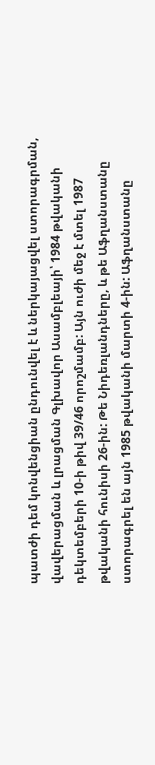պատժի դեմ կոնվենցիան ընդունվել է և ներկայացվել ստորագրման, վավերացման և լրացման Գլխավոր Ասամբլեայի՝ 1984 թվականի դեկտեմբերի 10-ի թիվ 39/46 որոշմամբ: Այն ուժի մեջ է մտել 1987 թվականի հունիսի 26-ին: Թե Նիդեռլանդները, և թե Աֆղանստանը ստորագրել են այն 1985 թվականի մարտի 4-ին: Աֆղանստանը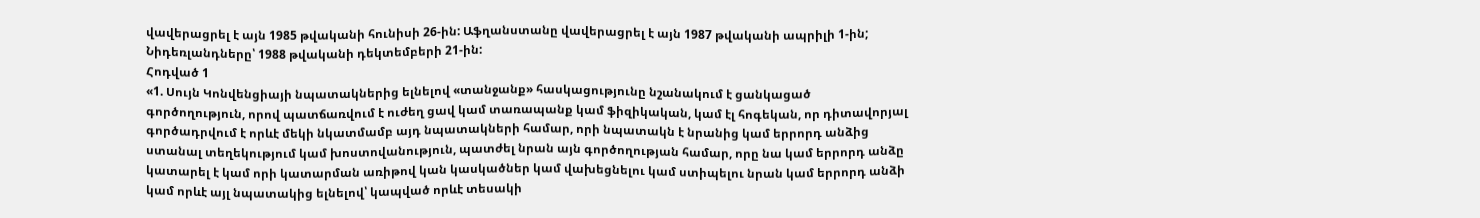վավերացրել է այն 1985 թվականի հունիսի 26-ին: Աֆղանստանը վավերացրել է այն 1987 թվականի ապրիլի 1-ին; Նիդեռլանդները՝ 1988 թվականի դեկտեմբերի 21-ին:
Հոդված 1
«1. Սույն Կոնվենցիայի նպատակներից ելնելով «տանջանք» հասկացությունը նշանակում է ցանկացած գործողություն, որով պատճառվում է ուժեղ ցավ կամ տառապանք կամ ֆիզիկական, կամ էլ հոգեկան, որ դիտավորյալ գործադրվում է որևէ մեկի նկատմամբ այդ նպատակների համար, որի նպատակն է նրանից կամ երրորդ անձից ստանալ տեղեկությում կամ խոստովանություն, պատժել նրան այն գործողության համար, որը նա կամ երրորդ անձը կատարել է կամ որի կատարման առիթով կան կասկածներ կամ վախեցնելու կամ ստիպելու նրան կամ երրորդ անձի կամ որևէ այլ նպատակից ելնելով՝ կապված որևէ տեսակի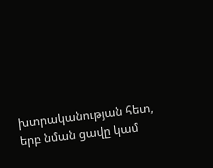խտրականության հետ, երբ նման ցավը կամ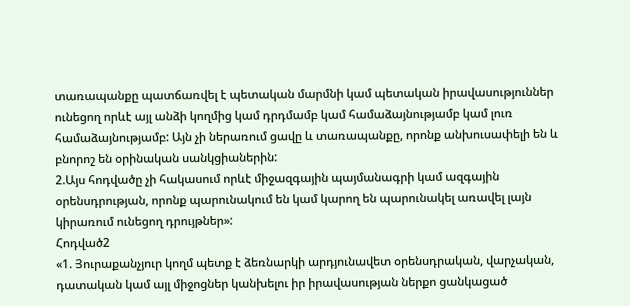տառապանքը պատճառվել է պետական մարմնի կամ պետական իրավասություններ ունեցող որևէ այլ անձի կողմից կամ դրդմամբ կամ համաձայնությամբ կամ լուռ համաձայնությամբ: Այն չի ներառում ցավը և տառապանքը, որոնք անխուսափելի են և բնորոշ են օրինական սանկցիաներին:
2.Այս հոդվածը չի հակասում որևէ միջազգային պայմանագրի կամ ազգային օրենսդրության, որոնք պարունակում են կամ կարող են պարունակել առավել լայն կիրառում ունեցող դրույթներ»:
Հոդված2
«1. Յուրաքանչյուր կողմ պետք է ձեռնարկի արդյունավետ օրենսդրական, վարչական, դատական կամ այլ միջոցներ կանխելու իր իրավասության ներքո ցանկացած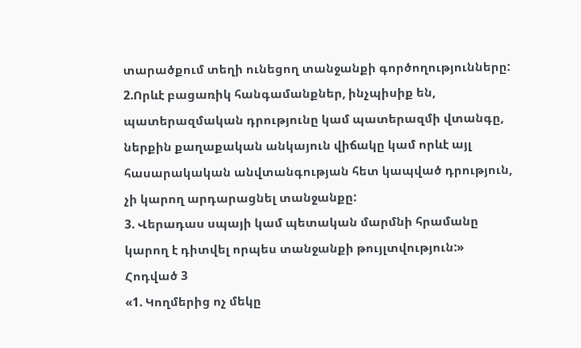տարածքում տեղի ունեցող տանջանքի գործողությունները:
2.Որևէ բացառիկ հանգամանքներ, ինչպիսիք են, պատերազմական դրությունը կամ պատերազմի վտանգը, ներքին քաղաքական անկայուն վիճակը կամ որևէ այլ հասարակական անվտանգության հետ կապված դրություն, չի կարող արդարացնել տանջանքը:
3. Վերադաս սպայի կամ պետական մարմնի հրամանը կարող է դիտվել որպես տանջանքի թույլտվություն:»
Հոդված 3
«1. Կողմերից ոչ մեկը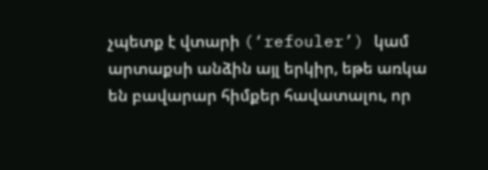չպետք է վտարի (‘refouler’) կամ արտաքսի անձին այլ երկիր, եթե առկա են բավարար հիմքեր հավատալու, որ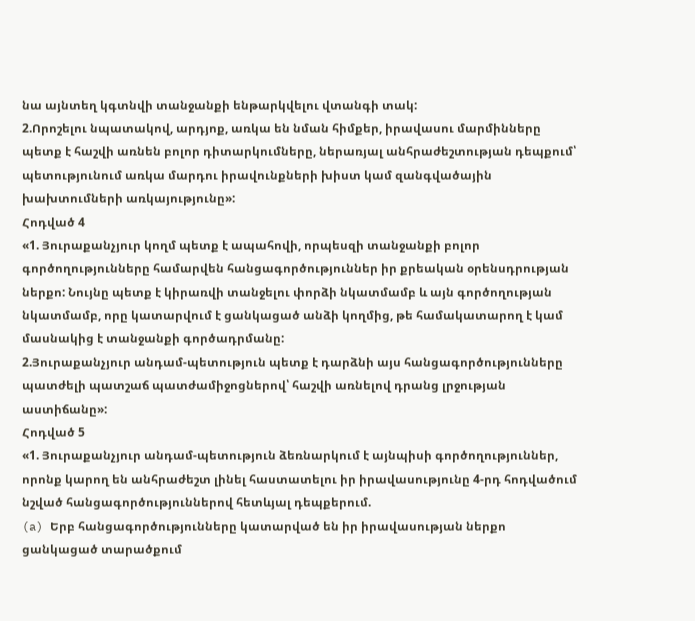նա այնտեղ կգտնվի տանջանքի ենթարկվելու վտանգի տակ:
2.Որոշելու նպատակով, արդյոք, առկա են նման հիմքեր, իրավասու մարմինները պետք է հաշվի առնեն բոլոր դիտարկումները, ներառյալ անհրաժեշտության դեպքում՝ պետությունում առկա մարդու իրավունքների խիստ կամ զանգվածային խախտումների առկայությունը»:
Հոդված 4
«1. Յուրաքանչյուր կողմ պետք է ապահովի, որպեսզի տանջանքի բոլոր գործողությունները համարվեն հանցագործություններ իր քրեական օրենսդրության ներքո: Նույնը պետք է կիրառվի տանջելու փորձի նկատմամբ և այն գործողության նկատմամբ, որը կատարվում է ցանկացած անձի կողմից, թե համակատարող է կամ մասնակից է տանջանքի գործադրմանը:
2.Յուրաքանչյուր անդամ-պետություն պետք է դարձնի այս հանցագործությունները պատժելի պատշաճ պատժամիջոցներով՝ հաշվի առնելով դրանց լրջության աստիճանը»:
Հոդված 5
«1. Յուրաքանչյուր անդամ-պետություն ձեռնարկում է այնպիսի գործողություններ, որոնք կարող են անհրաժեշտ լինել հաստատելու իր իրավասությունը 4-րդ հոդվածում նշված հանցագործություններով հետևյալ դեպքերում.
(a) Երբ հանցագործությունները կատարված են իր իրավասության ներքո ցանկացած տարածքում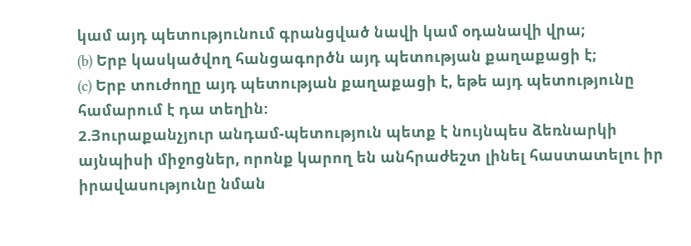կամ այդ պետությունում գրանցված նավի կամ օդանավի վրա;
(b) Երբ կասկածվող հանցագործն այդ պետության քաղաքացի է;
(c) Երբ տուժողը այդ պետության քաղաքացի է, եթե այդ պետությունը համարում է դա տեղին:
2.Յուրաքանչյուր անդամ-պետություն պետք է նույնպես ձեռնարկի այնպիսի միջոցներ, որոնք կարող են անհրաժեշտ լինել հաստատելու իր իրավասությունը նման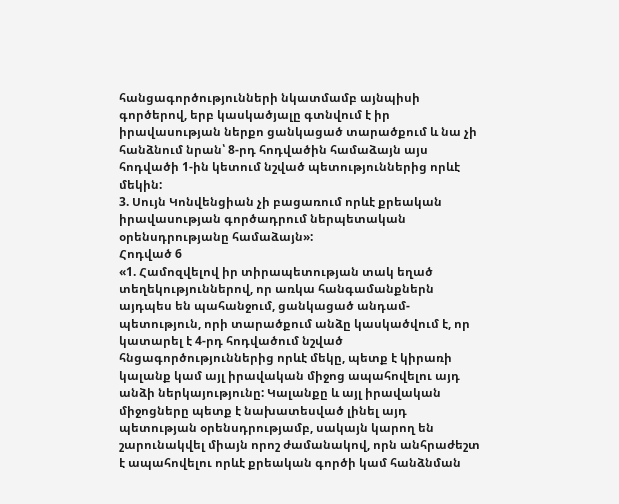հանցագործությունների նկատմամբ այնպիսի գործերով, երբ կասկածյալը գտնվում է իր իրավասության ներքո ցանկացած տարածքում և նա չի հանձնում նրան՝ 8-րդ հոդվածին համաձայն այս հոդվածի 1-ին կետում նշված պետություններից որևէ մեկին:
3. Սույն Կոնվենցիան չի բացառում որևէ քրեական իրավասության գործադրում ներպետական օրենսդրությանը համաձայն»:
Հոդված 6
«1. Համոզվելով իր տիրապետության տակ եղած տեղեկություններով, որ առկա հանգամանքներն այդպես են պահանջում, ցանկացած անդամ-պետություն, որի տարածքում անձը կասկածվում է, որ կատարել է 4-րդ հոդվածում նշված հնցագործություններից որևէ մեկը, պետք է կիրառի կալանք կամ այլ իրավական միջոց ապահովելու այդ անձի ներկայությունը: Կալանքը և այլ իրավական միջոցները պետք է նախատեսված լինել այդ պետության օրենսդրությամբ, սակայն կարող են շարունակվել միայն որոշ ժամանակով, որն անհրաժեշտ է ապահովելու որևէ քրեական գործի կամ հանձնման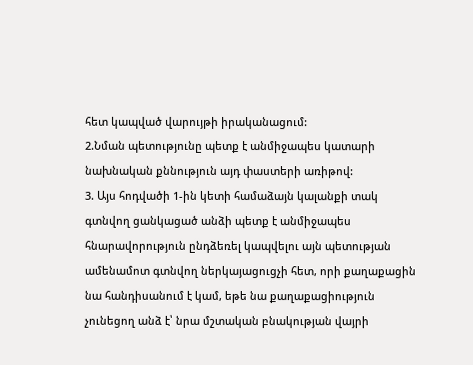հետ կապված վարույթի իրականացում:
2.Նման պետությունը պետք է անմիջապես կատարի նախնական քննություն այդ փաստերի առիթով:
3. Այս հոդվածի 1-ին կետի համաձայն կալանքի տակ գտնվող ցանկացած անձի պետք է անմիջապես հնարավորություն ընդձեռել կապվելու այն պետության ամենամոտ գտնվող ներկայացուցչի հետ, որի քաղաքացին նա հանդիսանում է կամ, եթե նա քաղաքացիություն չունեցող անձ է՝ նրա մշտական բնակության վայրի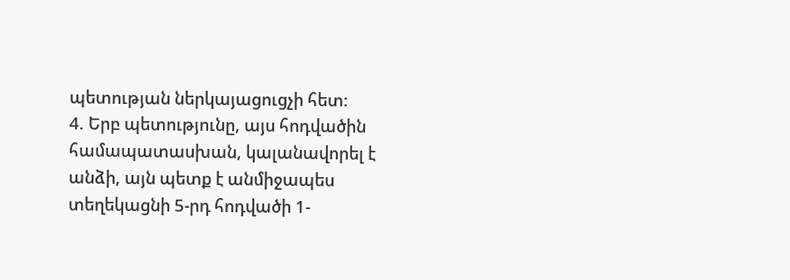պետության ներկայացուցչի հետ:
4. Երբ պետությունը, այս հոդվածին համապատասխան, կալանավորել է անձի, այն պետք է անմիջապես տեղեկացնի 5-րդ հոդվածի 1-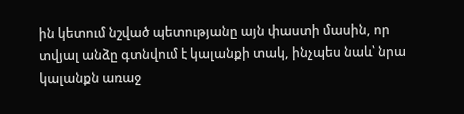ին կետում նշված պետությանը այն փաստի մասին, որ տվյալ անձը գտնվում է կալանքի տակ, ինչպես նաև՝ նրա կալանքն առաջ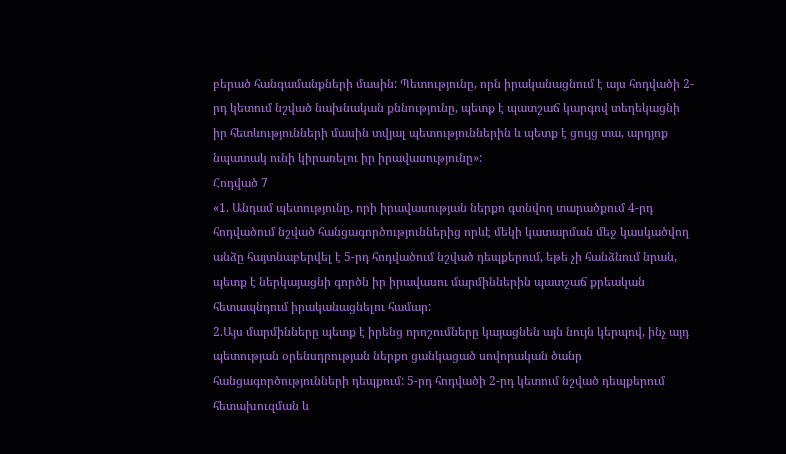բերած հանգամանքների մասին: Պետությունը, որն իրականացնում է այս հոդվածի 2-րդ կետում նշված նախնական քննությունը, պետք է պատշաճ կարգով տեղեկացնի իր հետևությունների մասին տվյալ պետություններին և պետք է ցույց տա, արդյոք նպատակ ունի կիրառելու իր իրավասությունը»:
Հոդված 7
«1. Անդամ պետությունը, որի իրավասության ներքո գտնվող տարածքում 4-րդ հոդվածում նշված հանցագործություններից որևէ մեկի կատարման մեջ կասկածվող անձը հայտնաբերվել է 5-րդ հոդվածում նշված դեպքերում, եթե չի հանձնում նրան, պետք է ներկայացնի գործն իր իրավասու մարմիններին պատշաճ քրեական հետապնդում իրականացնելու համար:
2.Այս մարմինները պետք է իրենց որոշումները կայացնեն այն նույն կերպով, ինչ այդ պետության օրենսդրության ներքո ցանկացած սովորական ծանր հանցագործությունների դեպքում: 5-րդ հոդվածի 2-րդ կետում նշված դեպքերում հետախուզման և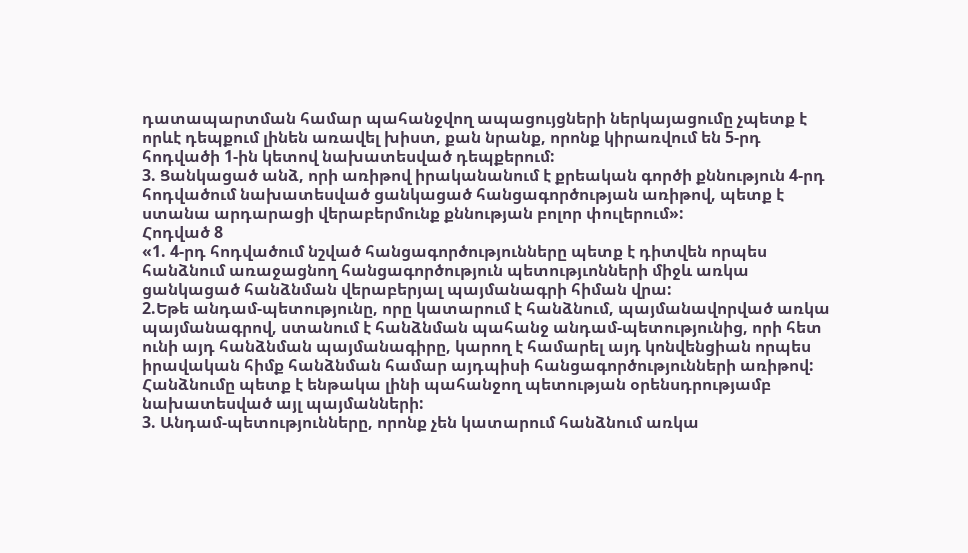դատապարտման համար պահանջվող ապացույցների ներկայացումը չպետք է որևէ դեպքում լինեն առավել խիստ, քան նրանք, որոնք կիրառվում են 5-րդ հոդվածի 1-ին կետով նախատեսված դեպքերում:
3. Ցանկացած անձ, որի առիթով իրականանում է քրեական գործի քննություն 4-րդ հոդվածում նախատեսված ցանկացած հանցագործության առիթով, պետք է ստանա արդարացի վերաբերմունք քննության բոլոր փուլերում»:
Հոդված 8
«1. 4-րդ հոդվածում նշված հանցագործությունները պետք է դիտվեն որպես հանձնում առաջացնող հանցագործություն պետությւոնների միջև առկա ցանկացած հանձնման վերաբերյալ պայմանագրի հիման վրա:
2.Եթե անդամ-պետությունը, որը կատարում է հանձնում, պայմանավորված առկա պայմանագրով, ստանում է հանձնման պահանջ անդամ-պետությունից, որի հետ ունի այդ հանձնման պայմանագիրը, կարող է համարել այդ կոնվենցիան որպես իրավական հիմք հանձնման համար այդպիսի հանցագործությունների առիթով: Հանձնումը պետք է ենթակա լինի պահանջող պետության օրենսդրությամբ նախատեսված այլ պայմանների:
3. Անդամ-պետությունները, որոնք չեն կատարում հանձնում առկա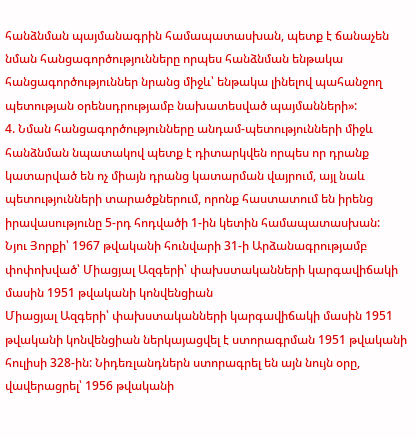հանձնման պայմանագրին համապատասխան, պետք է ճանաչեն նման հանցագործությունները որպես հանձնման ենթակա հանցագործություններ նրանց միջև՝ ենթակա լինելով պահանջող պետության օրենսդրությամբ նախատեսված պայմանների»:
4. Նման հանցագործությունները անդամ-պետությունների միջև հանձնման նպատակով պետք է դիտարկվեն որպես որ դրանք կատարված են ոչ միայն դրանց կատարման վայրում, այլ նաև պետությունների տարածքներում, որոնք հաստատում են իրենց իրավասությունը 5-րդ հոդվածի 1-ին կետին համապատասխան:
Նյու Յորքի՝ 1967 թվականի հունվարի 31-ի Արձանագրությամբ փոփոխված՝ Միացյալ Ազգերի՝ փախստականների կարգավիճակի մասին 1951 թվականի կոնվենցիան
Միացյալ Ազգերի՝ փախստականների կարգավիճակի մասին 1951 թվականի կոնվենցիան ներկայացվել է ստորագրման 1951 թվականի հուլիսի 328-ին: Նիդեռլանդներն ստորագրել են այն նույն օրը, վավերացրել՝ 1956 թվականի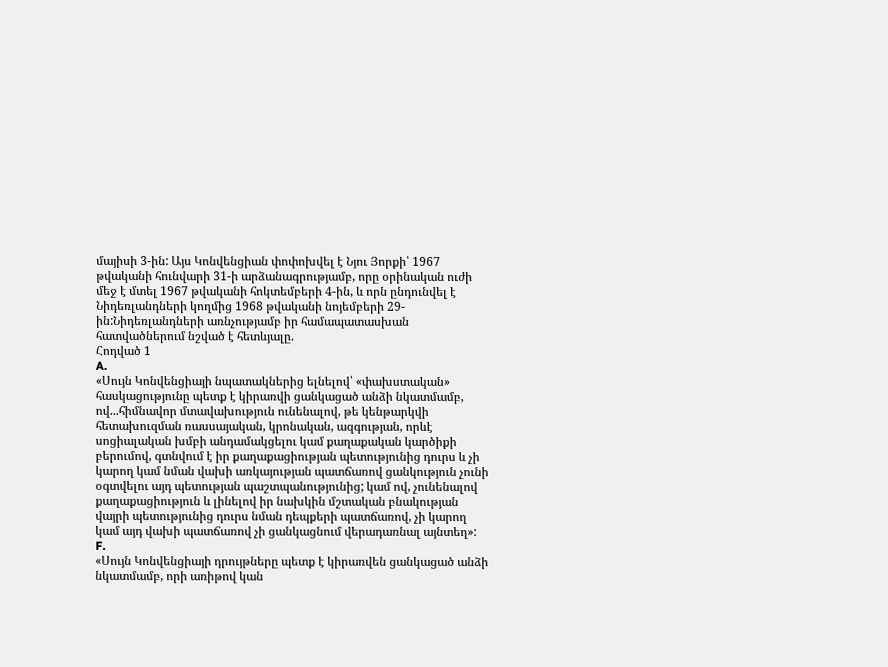մայիսի 3-ին: Այս Կոնվենցիան փոփոխվել է Նյու Յորքի՝ 1967 թվականի հունվարի 31-ի արձանագրությամբ, որը օրինական ուժի մեջ է մտել 1967 թվականի հոկտեմբերի 4-ին, և որն ընդունվել է Նիդեռլանդների կողմից 1968 թվականի նոյեմբերի 29-ին:Նիդեռլանդների առնչությամբ իր համապատասխան հատվածներում նշված է հետևյալը.
Հոդված 1
A.
«Սույն Կոնվենցիայի նպատակներից ելնելով՝ «փախստական» հասկացությունը պետք է կիրառվի ցանկացած անձի նկատմամբ, ով...հիմնավոր մտավախություն ունենալով, թե կենթարկվի հետախուզման ռասսայական, կրոնական, ազգության, որևէ սոցիալական խմբի անդամակցելու կամ քաղաքական կարծիքի բերումով, գտնվում է իր քաղաքացիության պետությունից դուրս և չի կարող կամ նման վախի առկայության պատճառով ցանկություն չունի օգտվելու այդ պետության պաշտպանությունից; կամ ով, չունենալով քաղաքացիություն և լինելով իր նախկին մշտական բնակության վայրի պետությունից դուրս նման դեպքերի պատճառով, չի կարող կամ այդ վախի պատճառով չի ցանկացնում վերադառնալ այնտեղ»:
F.
«Սույն Կոնվենցիայի դրույթները պետք է կիրառվեն ցանկացած անձի նկատմամբ, որի առիթով կան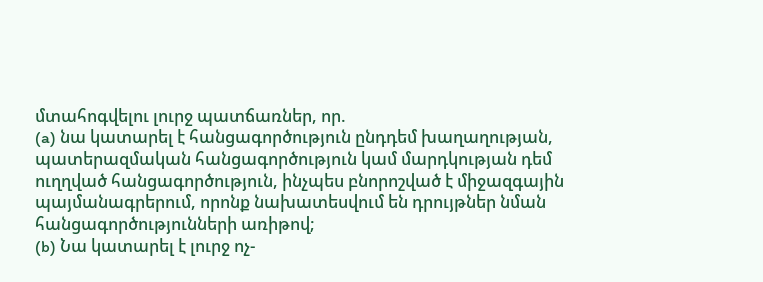մտահոգվելու լուրջ պատճառներ, որ.
(a) նա կատարել է հանցագործություն ընդդեմ խաղաղության, պատերազմական հանցագործություն կամ մարդկության դեմ ուղղված հանցագործություն, ինչպես բնորոշված է միջազգային պայմանագրերում, որոնք նախատեսվում են դրույթներ նման հանցագործությունների առիթով;
(b) Նա կատարել է լուրջ ոչ-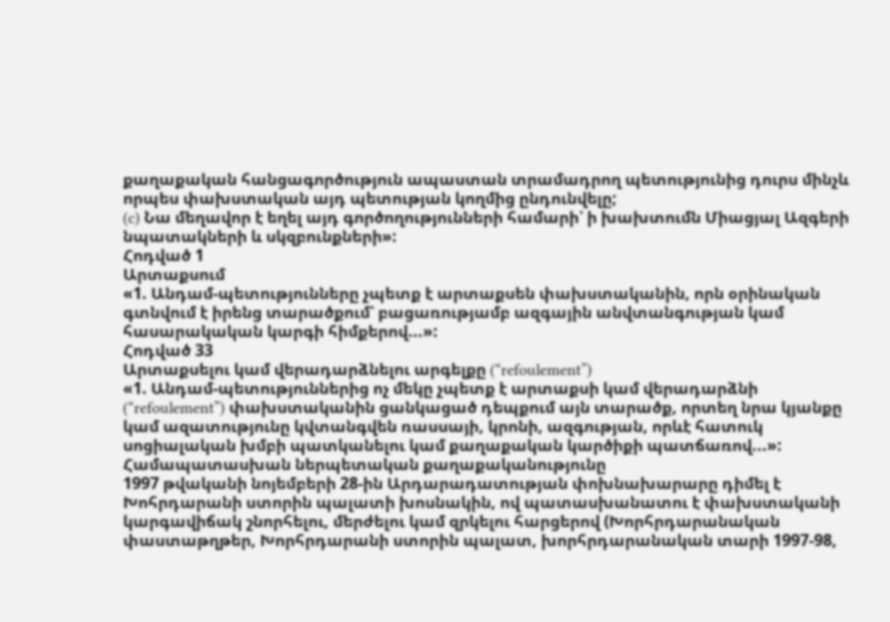քաղաքական հանցագործություն ապաստան տրամադրող պետությունից դուրս մինչև որպես փախստական այդ պետության կողմից ընդունվելը;
(c) Նա մեղավոր է եղել այդ գործողությունների համարի՝ ի խախտումն Միացյալ Ազգերի նպատակների և սկզբունքների»:
Հոդված 1
Արտաքսում
«1. Անդամ-պետությունները չպետք է արտաքսեն փախստականին, որն օրինական գտնվում է իրենց տարածքում՝ բացառությամբ ազգային անվտանգության կամ հասարակական կարգի հիմքերով...»:
Հոդված 33
Արտաքսելու կամ վերադարձնելու արգելքը (“refoulement”)
«1. Անդամ-պետություններից ոչ մեկը չպետք է արտաքսի կամ վերադարձնի (“refoulement”) փախստականին ցանկացած դեպքում այն տարածք, որտեղ նրա կյանքը կամ ազատությունը կվտանգվեն ռասսայի, կրոնի, ազգության, որևէ հատուկ սոցիալական խմբի պատկանելու կամ քաղաքական կարծիքի պատճառով...»:
Համապատասխան ներպետական քաղաքականությունը
1997 թվականի նոյեմբերի 28-ին Արդարադատության փոխնախարարը դիմել է Խոհրդարանի ստորին պալատի խոսնակին, ով պատասխանատու է փախստականի կարգավիճակ շնորհելու, մերժելու կամ զրկելու հարցերով (Խորհրդարանական փաստաթղթեր, Խորհրդարանի ստորին պալատ, խորհրդարանական տարի 1997-98,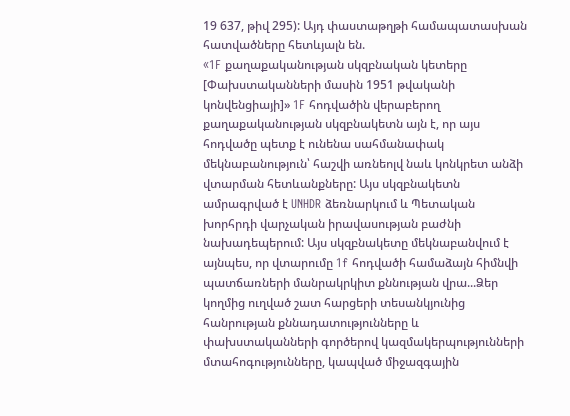19 637, թիվ 295): Այդ փաստաթղթի համապատասխան հատվածները հետևյալն են.
«1F քաղաքականության սկզբնական կետերը
[Փախստականների մասին 1951 թվականի կոնվենցիայի]» 1F հոդվածին վերաբերող քաղաքականության սկզբնակետն այն է, որ այս հոդվածը պետք է ունենա սահմանափակ մեկնաբանություն՝ հաշվի առնեոլվ նաև կոնկրետ անձի վտարման հետևանքները: Այս սկզբնակետն ամրագրված է UNHDR ձեռնարկում և Պետական խորհրդի վարչական իրավասության բաժնի նախադեպերում: Այս սկզբնակետը մեկնաբանվում է այնպես, որ վտարումը 1f հոդվածի համաձայն հիմնվի պատճառների մանրակրկիտ քննության վրա...Ձեր կողմից ուղված շատ հարցերի տեսանկյունից հանրության քննադատությունները և փախստականների գործերով կազմակերպությունների մտահոգությունները, կապված միջազգային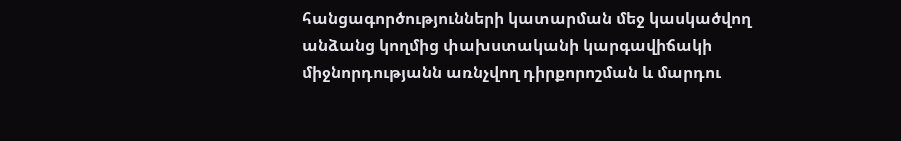հանցագործությունների կատարման մեջ կասկածվող անձանց կողմից փախստականի կարգավիճակի միջնորդությանն առնչվող դիրքորոշման և մարդու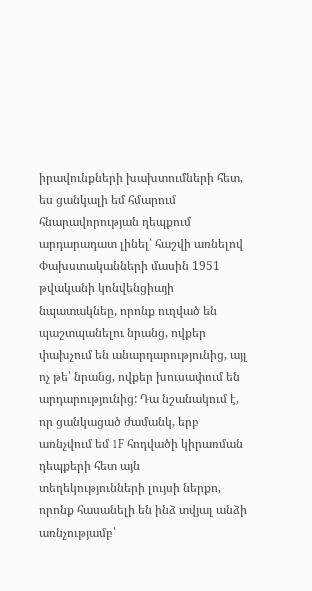իրավունքների խախտումների հետ, ես ցանկալի եմ հմարում հնարավորության դեպքում արդարադատ լինել՝ հաշվի առնելով Փախստականների մասին 1951 թվականի կոնվենցիայի նպատակնեը, որոնք ուղված են պաշտպանելու նրանց, ովքեր փախչում են անարդարությունից, այլ ոչ թե՝ նրանց, ովքեր խուսափում են արդարությունից: Դա նշանակում է, որ ցանկացած ժամանկ, երբ առնչվում եմ 1F հոդվածի կիրառման դեպքերի հետ այն տեղեկությունների լույսի ներքո, որոնք հասանելի են ինձ տվյալ անձի առնչությամբ՝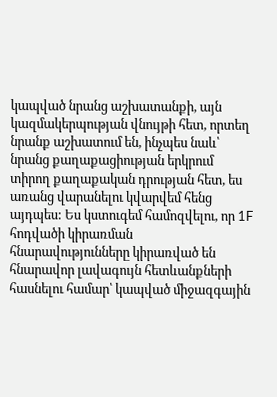կապված նրանց աշխատանքի, այն կազմակերպության վնույթի հետ, որտեղ նրանք աշխատում են, ինչպես նաև՝ նրանց քաղաքացիության երկրում տիրող քաղաքական դրության հետ, ես առանց վարանելու կվարվեմ հենց այդպես: Ես կստուգեմ համոզվելու, որ 1F հոդվածի կիրառման հնարավությունները կիրառված են հնարավոր լավագույն հետևանքների հասնելու համար՝ կապված միջազգային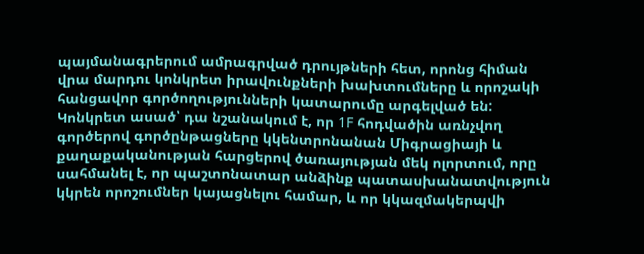պայմանագրերում ամրագրված դրույթների հետ, որոնց հիման վրա մարդու կոնկրետ իրավունքների խախտումները և որոշակի հանցավոր գործողությունների կատարումը արգելված են: Կոնկրետ ասած՝ դա նշանակում է, որ 1F հոդվածին առնչվող գործերով գործընթացները կկենտրոնանան Միգրացիայի և քաղաքականության հարցերով ծառայության մեկ ոլորտում, որը սահմանել է, որ պաշտոնատար անձինք պատասխանատվություն կկրեն որոշումներ կայացնելու համար, և որ կկազմակերպվի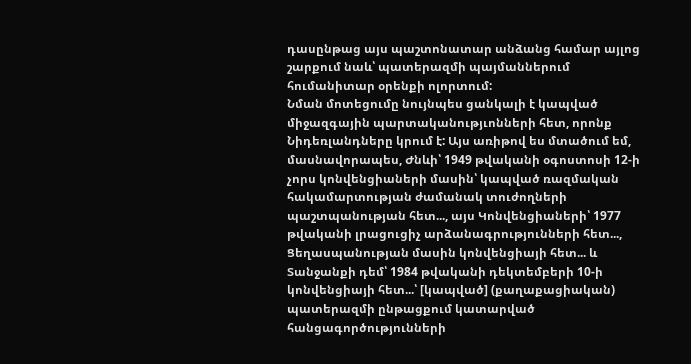դասընթաց այս պաշտոնատար անձանց համար այլոց շարքում նաև՝ պատերազմի պայմաններում հումանիտար օրենքի ոլորտում:
Նման մոտեցումը նույնպես ցանկալի է կապված միջազգային պարտականությւոնների հետ, որոնք Նիդեռլանդները կրում է: Այս առիթով ես մտածում եմ, մասնավորապես, Ժնևի՝ 1949 թվականի օգոստոսի 12-ի չորս կոնվենցիաների մասին՝ կապված ռազմական հակամարտության ժամանակ տուժողների պաշտպանության հետ..., այս Կոնվենցիաների՝ 1977 թվականի լրացուցիչ արձանագրությունների հետ..., Ցեղասպանության մասին կոնվենցիայի հետ... և Տանջանքի դեմ՝ 1984 թվականի դեկտեմբերի 10-ի կոնվենցիայի հետ...՝ [կապված] (քաղաքացիական) պատերազմի ընթացքում կատարված հանցագործությունների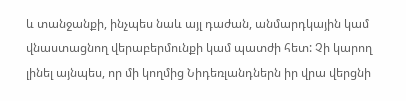և տանջանքի, ինչպես նաև այլ դաժան, անմարդկային կամ վնաստացնող վերաբերմունքի կամ պատժի հետ: Չի կարող լինել այնպես, որ մի կողմից Նիդեռլանդներն իր վրա վերցնի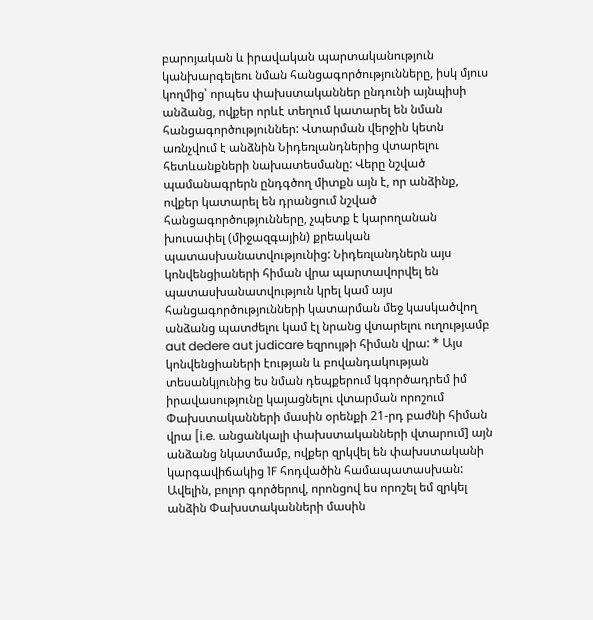բարոյական և իրավական պարտականություն կանխարգելեու նման հանցագործությունները, իսկ մյուս կողմից՝ որպես փախստականներ ընդունի այնպիսի անձանց, ովքեր որևէ տեղում կատարել են նման հանցագործություններ: Վտարման վերջին կետն առնչվում է անձնին Նիդեռլանդներից վտարելու հետևանքների նախատեսմանը: Վերը նշված պամանագրերն ընդգծող միտքն այն է, որ անձինք, ովքեր կատարել են դրանցում նշված հանցագործությունները, չպետք է կարողանան խուսափել (միջազգային) քրեական պատասխանատվությունից: Նիդեռլանդներն այս կոնվենցիաների հիման վրա պարտավորվել են պատասխանատվություն կրել կամ այս հանցագործությունների կատարման մեջ կասկածվող անձանց պատժելու կամ էլ նրանց վտարելու ուղությամբ aut dedere aut judicare եզրույթի հիման վրա: * Այս կոնվենցիաների էության և բովանդակության տեսանկյունից ես նման դեպքերում կգործադրեմ իմ իրավասությունը կայացնելու վտարման որոշում Փախստականների մասին օրենքի 21-րդ բաժնի հիման վրա [i.e. անցանկալի փախստականների վտարում] այն անձանց նկատմամբ, ովքեր զրկվել են փախստականի կարգավիճակից 1F հոդվածին համապատասխան: Ավելին, բոլոր գործերով, որոնցով ես որոշել եմ զրկել անձին Փախստականների մասին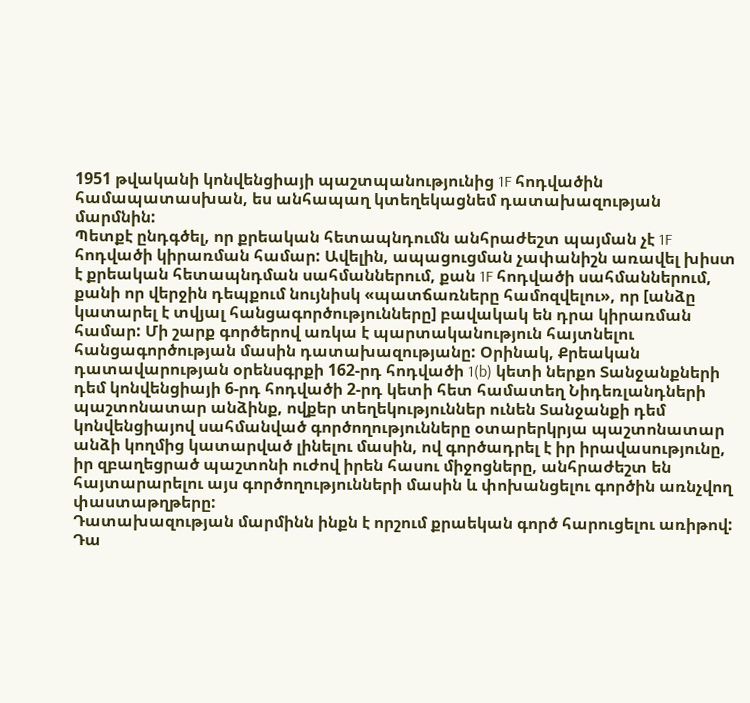1951 թվականի կոնվենցիայի պաշտպանությունից 1F հոդվածին համապատասխան, ես անհապաղ կտեղեկացնեմ դատախազության մարմնին:
Պետքէ ընդգծել, որ քրեական հետապնդումն անհրաժեշտ պայման չէ 1F հոդվածի կիրառման համար: Ավելին, ապացուցման չափանիշն առավել խիստ է քրեական հետապնդման սահմաններում, քան 1F հոդվածի սահմաններում, քանի որ վերջին դեպքում նույնիսկ «պատճառները համոզվելու», որ [անձը կատարել է տվյալ հանցագործությունները] բավակակ են դրա կիրառման համար: Մի շարք գործերով առկա է պարտականություն հայտնելու հանցագործության մասին դատախազությանը: Օրինակ, Քրեական դատավարության օրենսգրքի 162-րդ հոդվածի 1(b) կետի ներքո Տանջանքների դեմ կոնվենցիայի 6-րդ հոդվածի 2-րդ կետի հետ համատեղ Նիդեռլանդների պաշտոնատար անձինք, ովքեր տեղեկություններ ունեն Տանջանքի դեմ կոնվենցիայով սահմանված գործողությունները օտարերկրյա պաշտոնատար անձի կողմից կատարված լինելու մասին, ով գործադրել է իր իրավասությունը, իր զբաղեցրած պաշտոնի ուժով իրեն հասու միջոցները, անհրաժեշտ են հայտարարելու այս գործողությունների մասին և փոխանցելու գործին առնչվող փաստաթղթերը:
Դատախազության մարմինն ինքն է որշում քրաեկան գործ հարուցելու առիթով: Դա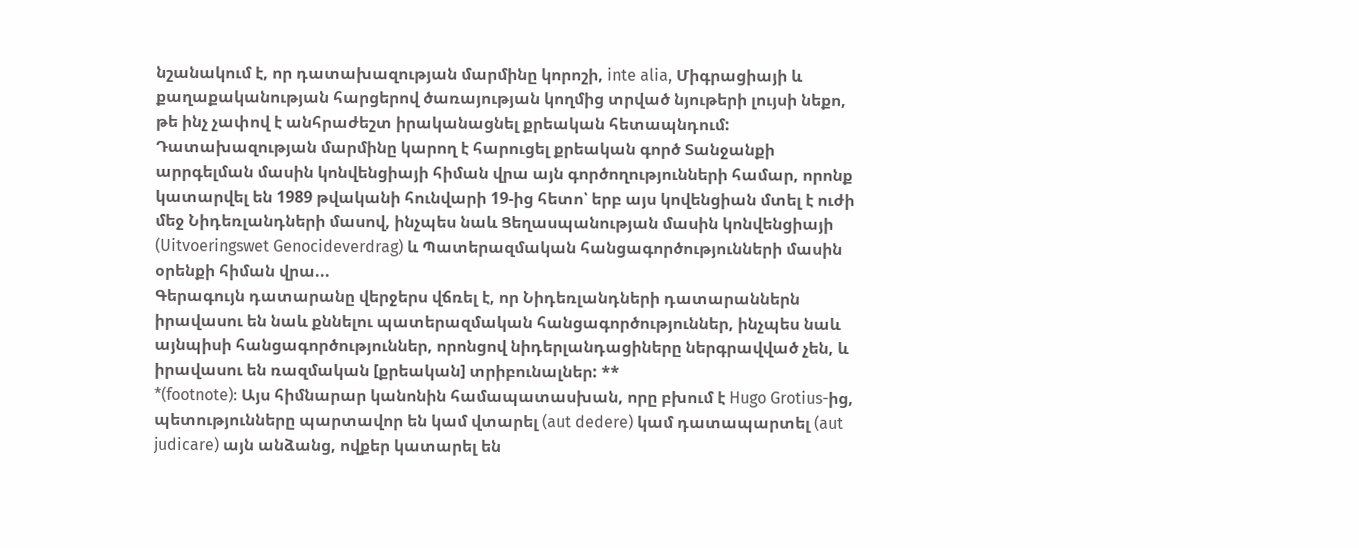նշանակում է, որ դատախազության մարմինը կորոշի, inte alia, Միգրացիայի և քաղաքականության հարցերով ծառայության կողմից տրված նյութերի լույսի նեքո, թե ինչ չափով է անհրաժեշտ իրականացնել քրեական հետապնդում: Դատախազության մարմինը կարող է հարուցել քրեական գործ Տանջանքի արրգելման մասին կոնվենցիայի հիման վրա այն գործողությունների համար, որոնք կատարվել են 1989 թվականի հունվարի 19-ից հետո՝ երբ այս կովենցիան մտել է ուժի մեջ Նիդեռլանդների մասով, ինչպես նաև Ցեղասպանության մասին կոնվենցիայի (Uitvoeringswet Genocideverdrag) և Պատերազմական հանցագործությունների մասին օրենքի հիման վրա...
Գերագույն դատարանը վերջերս վճռել է, որ Նիդեռլանդների դատարաններն իրավասու են նաև քննելու պատերազմական հանցագործություններ, ինչպես նաև այնպիսի հանցագործություններ, որոնցով նիդերլանդացիները ներգրավված չեն, և իրավասու են ռազմական [քրեական] տրիբունալներ: **
*(footnote): Այս հիմնարար կանոնին համապատասխան, որը բխում է Hugo Grotius-ից, պետությունները պարտավոր են կամ վտարել (aut dedere) կամ դատապարտել (aut judicare) այն անձանց, ովքեր կատարել են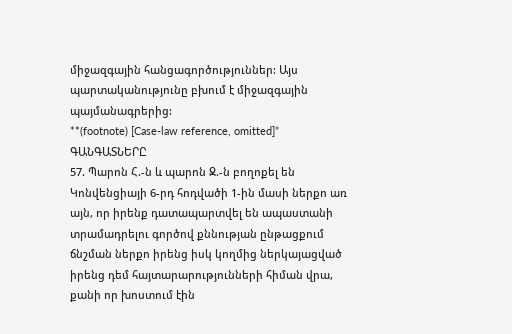միջազգային հանցագործություններ: Այս պարտականությունը բխում է միջազգային պայմանագրերից:
**(footnote) [Case-law reference, omitted]”
ԳԱՆԳԱՏՆԵՐԸ
57. Պարոն Հ.-ն և պարոն Ջ.-ն բողոքել են Կոնվենցիայի 6-րդ հոդվածի 1-ին մասի ներքո առ այն, որ իրենք դատապարտվել են ապաստանի տրամադրելու գործով քննության ընթացքում ճնշման ներքո իրենց իսկ կողմից ներկայացված իրենց դեմ հայտարարությունների հիման վրա, քանի որ խոստում էին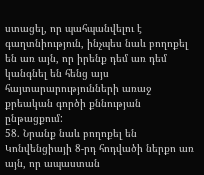ստացել, որ պահպանվելու է գաղտնիություն, ինչպես նաև բողոքել են առ այն, որ իրենք դեմ առ դեմ կանգնել են հենց այս հայտարարությունների առաջ քրեական գործի քննության ընթացքում:
58. Նրանք նաև բողոքել են Կոնվենցիայի 8-րդ հոդվածի ներքո առ այն, որ ապաստան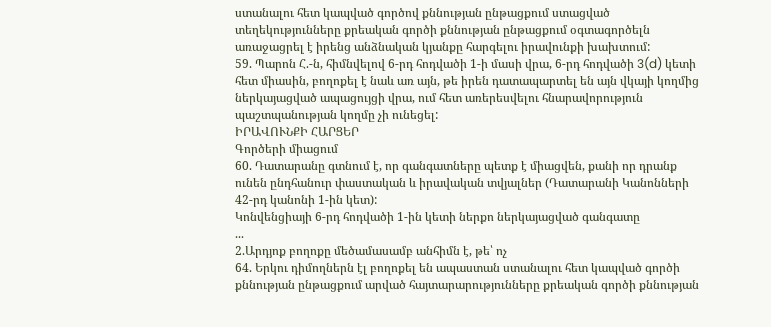ստանալու հետ կապված գործով քննության ընթացքում ստացված տեղեկությունները քրեական գործի քննության ընթացքում օգտագործելն առաջացրել է իրենց անձնական կյանքը հարգելու իրավունքի խախտում:
59. Պարոն Հ.-ն, հիմնվելով 6-րդ հոդվածի 1-ի մասի վրա, 6-րդ հոդվածի 3(d) կետի հետ միասին, բողոքել է նաև առ այն, թե իրեն դատապարտել են այն վկայի կողմից ներկայացված ապացույցի վրա, ում հետ առերեսվելու հնարավորություն պաշտպանության կողմը չի ունեցել:
ԻՐԱՎՈՒՆՔԻ ՀԱՐՑԵՐ
Գործերի միացում
60. Դատարանը գտնում է, որ գանգատները պետք է միացվեն, քանի որ դրանք ունեն ընդհանուր փաստական և իրավական տվյալներ (Դատարանի Կանոնների 42-րդ կանոնի 1-ին կետ):
Կոնվենցիայի 6-րդ հոդվածի 1-ին կետի ներքո ներկայացված գանգատը
...
2.Արդյոք բողոքը մեծամասամբ անհիմն է, թե՝ ոչ
64. Երկու դիմողներն էլ բողոքել են ապաստան ստանալու հետ կապված գործի քննության ընթացքում արված հայտարարությունները քրեական գործի քննության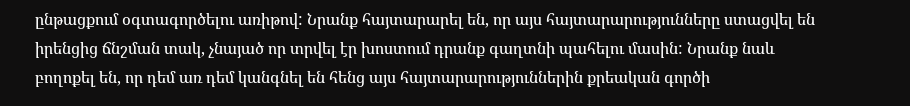ընթացքում օգտագործելու առիթով: Նրանք հայտարարել են, որ այս հայտարարությունները ստացվել են իրենցից ճնշման տակ, չնայած որ տրվել էր խոստում դրանք գաղտնի պահելու մասին: Նրանք նաև բողոքել են, որ դեմ առ դեմ կանգնել են հենց այս հայտարարություններին քրեական գործի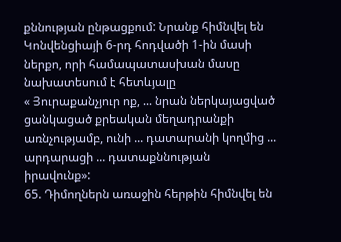քննության ընթացքում: Նրանք հիմնվել են Կոնվենցիայի 6-րդ հոդվածի 1-ին մասի ներքո, որի համապատասխան մասը նախատեսում է հետևյալը
« Յուրաքանչյուր ոք, ... նրան ներկայացված ցանկացած քրեական մեղադրանքի առնչությամբ, ունի ... դատարանի կողմից ... արդարացի ... դատաքննության իրավունք»:
65. Դիմողներն առաջին հերթին հիմնվել են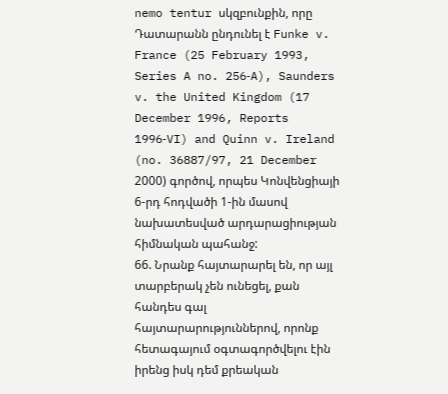nemo tentur սկզբունքին, որը Դատարանն ընդունել է Funke v. France (25 February 1993, Series A no. 256‑A), Saunders v. the United Kingdom (17 December 1996, Reports 1996‑VI) and Quinn v. Ireland (no. 36887/97, 21 December 2000) գործով, որպես Կոնվենցիայի 6-րդ հոդվածի 1-ին մասով նախատեսված արդարացիության հիմնական պահանջ:
66. Նրանք հայտարարել են, որ այլ տարբերակ չեն ունեցել, քան հանդես գալ հայտարարություններով, որոնք հետագայում օգտագործվելու էին իրենց իսկ դեմ քրեական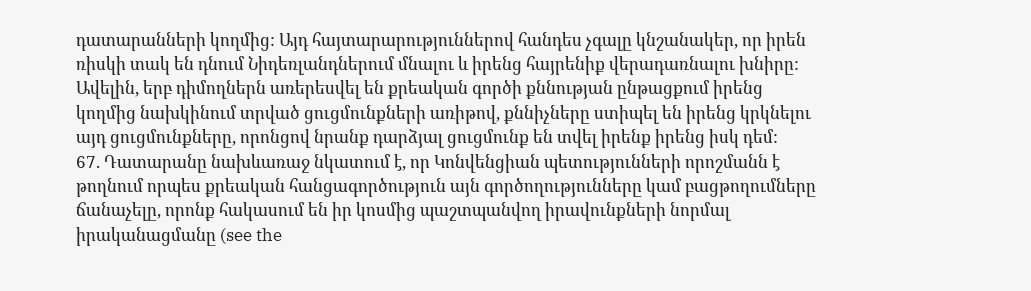դատարանների կողմից: Այդ հայտարարություններով հանդես չգալը կնշանակեր, որ իրեն ռիսկի տակ են դնում Նիդեռլանդներում մնալու և իրենց հայրենիք վերադառնալու խնիրը: Ավելին, երբ դիմողներն առերեսվել են քրեական գործի քննության ընթացքում իրենց կողմից նախկինում տրված ցուցմունքների առիթով, քննիչները ստիպել են իրենց կրկնելու այդ ցուցմունքները, որոնցով նրանք դարձյալ ցուցմունք են տվել իրենք իրենց իսկ դեմ:
67. Դատարանը նախևառաջ նկատում է, որ Կոնվենցիան պետությունների որոշմանն է թողնում որպես քրեական հանցագործություն այն գործողությունները կամ բացթողումները ճանաչելը, որոնք հակասում են իր կոսմից պաշտպանվող իրավունքների նորմալ իրականացմանը (see the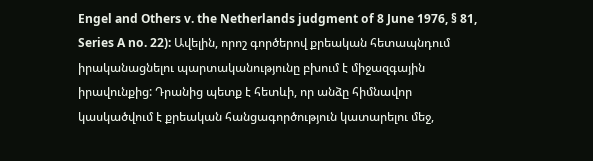Engel and Others v. the Netherlands judgment of 8 June 1976, § 81, Series A no. 22): Ավելին, որոշ գործերով քրեական հետապնդում իրականացնելու պարտականությունը բխում է միջազգային իրավունքից: Դրանից պետք է հետևի, որ անձը հիմնավոր կասկածվում է քրեական հանցագործություն կատարելու մեջ,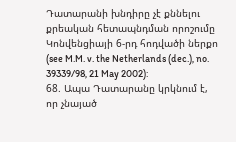Դատարանի խնդիրը չէ քննելու քրեական հետապնդման որոշումը Կոնվենցիայի 6-րդ հոդվածի ներքո (see M.M. v. the Netherlands (dec.), no. 39339/98, 21 May 2002):
68. Ապա Դատարանը կրկնում է, որ չնայած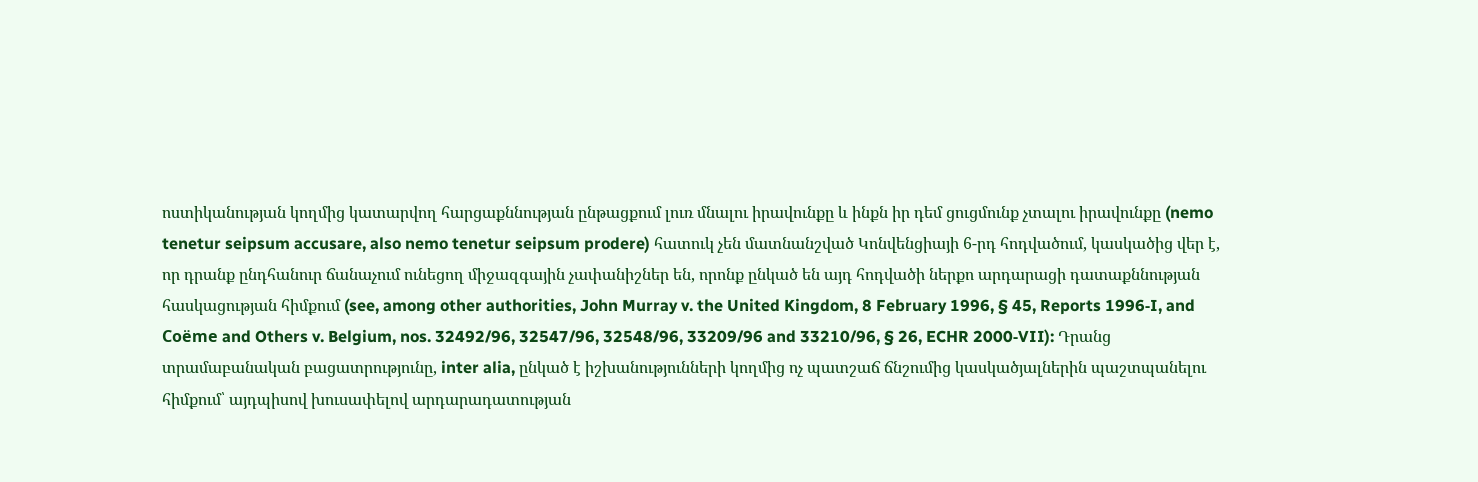ոստիկանության կողմից կատարվող հարցաքննության ընթացքում լուռ մնալու իրավունքը և ինքն իր դեմ ցուցմունք չտալու իրավունքը (nemo tenetur seipsum accusare, also nemo tenetur seipsum prodere) հատուկ չեն մատնանշված Կոնվենցիայի 6-րդ հոդվածում, կասկածից վեր է, որ դրանք ընդհանուր ճանաչում ունեցող միջազգային չափանիշներ են, որոնք ընկած են այդ հոդվածի ներքո արդարացի դատաքննության հասկացության հիմքում (see, among other authorities, John Murray v. the United Kingdom, 8 February 1996, § 45, Reports 1996‑I, and Coëme and Others v. Belgium, nos. 32492/96, 32547/96, 32548/96, 33209/96 and 33210/96, § 26, ECHR 2000‑VII): Դրանց տրամաբանական բացատրությունը, inter alia, ընկած է իշխանությունների կողմից ոչ պատշաճ ճնշումից կասկածյալներին պաշտպանելու հիմքում՝ այդպիսով խուսափելով արդարադատության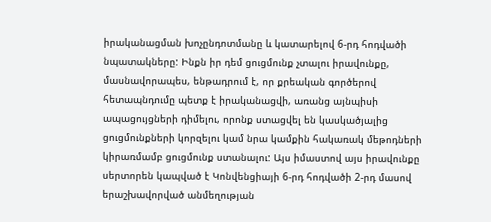իրականացման խոչընդոտմանը և կատարելով 6-րդ հոդվածի նպատակները: Ինքն իր դեմ ցուցմունք չտալու իրավունքը, մասնավորապես, ենթադրում է, որ քրեական գործերով հետապնդումը պետք է իրականացվի, առանց այնպիսի ապացույցների դիմելու, որոնք ստացվել են կասկածյալից ցուցմունքների կորզելու կամ նրա կամքին հակառակ մեթոդների կիրառմամբ ցուցմունք ստանալու: Այս իմաստով այս իրավունքը սերտորեն կապված է Կոնվենցիայի 6-րդ հոդվածի 2-րդ մասով երաշխավորված անմեղության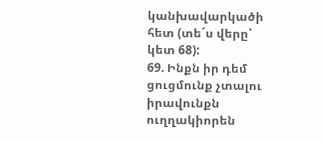կանխավարկածի հետ (տե´ս վերը՝ կետ 68):
69. Ինքն իր դեմ ցուցմունք չտալու իրավունքն ուղղակիորեն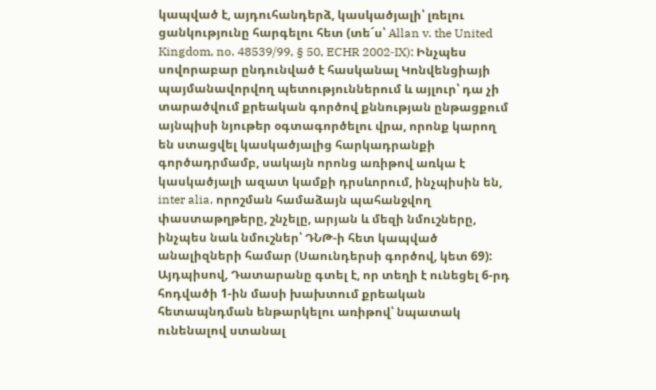կապված է, այդուհանդերձ, կասկածյալի՝ լռելու ցանկությունը հարգելու հետ (տե´ս՝ Allan v. the United Kingdom, no. 48539/99, § 50, ECHR 2002‑IX): Ինչպես սովորաբար ընդունված է հասկանալ Կոնվենցիայի պայմանավորվող պետություններում և այլուր՝ դա չի տարածվում քրեական գործով քննության ընթացքում այնպիսի նյութեր օգտագործելու վրա, որոնք կարող են ստացվել կասկածյալից հարկադրանքի գործադրմամբ, սակայն որոնց առիթով առկա է կասկածյալի ազատ կամքի դրսևորում, ինչպիսին են, inter alia, որոշման համաձայն պահանջվող փաստաթղթերը, շնչելը, արյան և մեզի նմուշները, ինչպես նաև նմուշներ՝ ԴՆԹ-ի հետ կապված անալիզների համար (Սաունդերսի գործով, կետ 69): Այդպիսով, Դատարանը գտել է, որ տեղի է ունեցել 6-րդ հոդվածի 1-ին մասի խախտում քրեական հետապնդման ենթարկելու առիթով՝ նպատակ ունենալով ստանալ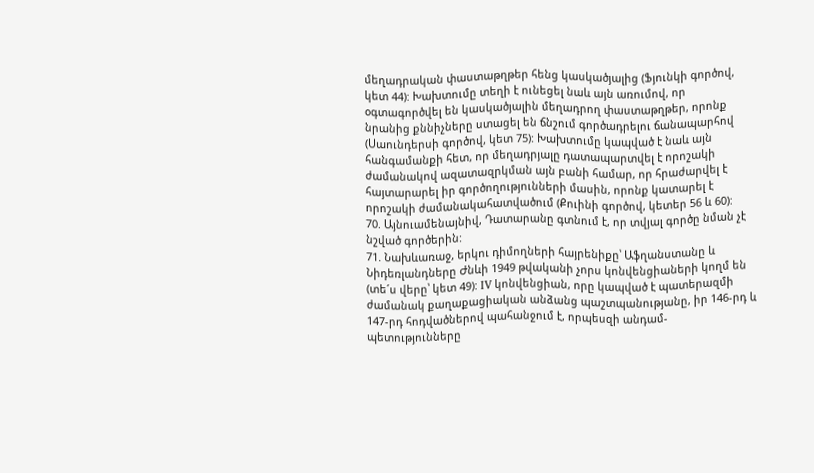մեղադրական փաստաթղթեր հենց կասկածյալից (Ֆյունկի գործով, կետ 44): Խախտումը տեղի է ունեցել նաև այն առումով, որ օգտագործվել են կասկածյալին մեղադրող փաստաթղթեր, որոնք նրանից քննիչները ստացել են ճնշում գործադրելու ճանապարհով (Սաունդերսի գործով, կետ 75): Խախտումը կապված է նաև այն հանգամանքի հետ, որ մեղադրյալը դատապարտվել է որոշակի ժամանակով ազատազրկման այն բանի համար, որ հրաժարվել է հայտարարել իր գործողությունների մասին, որոնք կատարել է որոշակի ժամանակահատվածում (Քուինի գործով, կետեր 56 և 60):
70. Այնուամենայնիվ, Դատարանը գտնում է, որ տվյալ գործը նման չէ նշված գործերին:
71. Նախևառաջ, երկու դիմողների հայրենիքը՝ Աֆղանստանը և Նիդեռլանդները Ժնևի 1949 թվականի չորս կոնվենցիաների կողմ են (տե´ս վերը՝ կետ 49): IV կոնվենցիան, որը կապված է պատերազմի ժամանակ քաղաքացիական անձանց պաշտպանությանը, իր 146-րդ և 147-րդ հոդվածներով պահանջում է, որպեսզի անդամ-պետությունները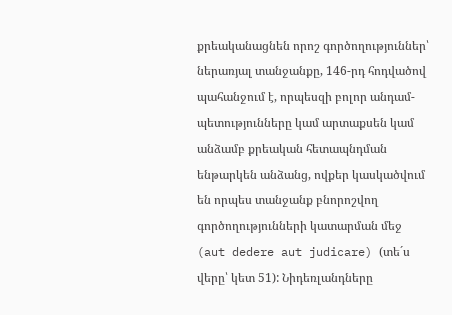քրեականացնեն որոշ գործողություններ՝ ներառյալ տանջանքը, 146-րդ հոդվածով պահանջում է, որպեսզի բոլոր անդամ-պետությունները կամ արտաքսեն կամ անձամբ քրեական հետապնդման ենթարկեն անձանց, ովքեր կասկածվում են որպես տանջանք բնորոշվող գործողությունների կատարման մեջ (aut dedere aut judicare) (տե´ս վերը՝ կետ 51): Նիդեռլանդները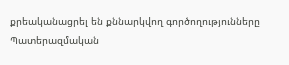քրեականացրել են քննարկվող գործողությունները Պատերազմական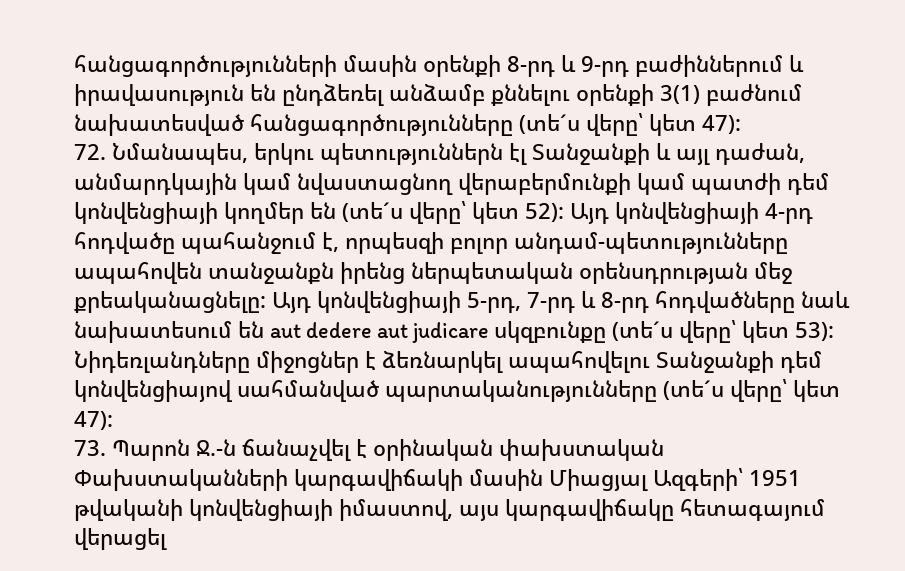հանցագործությունների մասին օրենքի 8-րդ և 9-րդ բաժիններում և իրավասություն են ընդձեռել անձամբ քննելու օրենքի 3(1) բաժնում նախատեսված հանցագործությունները (տե´ս վերը՝ կետ 47):
72. Նմանապես, երկու պետություններն էլ Տանջանքի և այլ դաժան, անմարդկային կամ նվաստացնող վերաբերմունքի կամ պատժի դեմ կոնվենցիայի կողմեր են (տե´ս վերը՝ կետ 52): Այդ կոնվենցիայի 4-րդ հոդվածը պահանջում է, որպեսզի բոլոր անդամ-պետությունները ապահովեն տանջանքն իրենց ներպետական օրենսդրության մեջ քրեականացնելը: Այդ կոնվենցիայի 5-րդ, 7-րդ և 8-րդ հոդվածները նաև նախատեսում են aut dedere aut judicare սկզբունքը (տե´ս վերը՝ կետ 53): Նիդեռլանդները միջոցներ է ձեռնարկել ապահովելու Տանջանքի դեմ կոնվենցիայով սահմանված պարտականությունները (տե´ս վերը՝ կետ 47):
73. Պարոն Ջ.-ն ճանաչվել է օրինական փախստական Փախստականների կարգավիճակի մասին Միացյալ Ազգերի՝ 1951 թվականի կոնվենցիայի իմաստով, այս կարգավիճակը հետագայում վերացել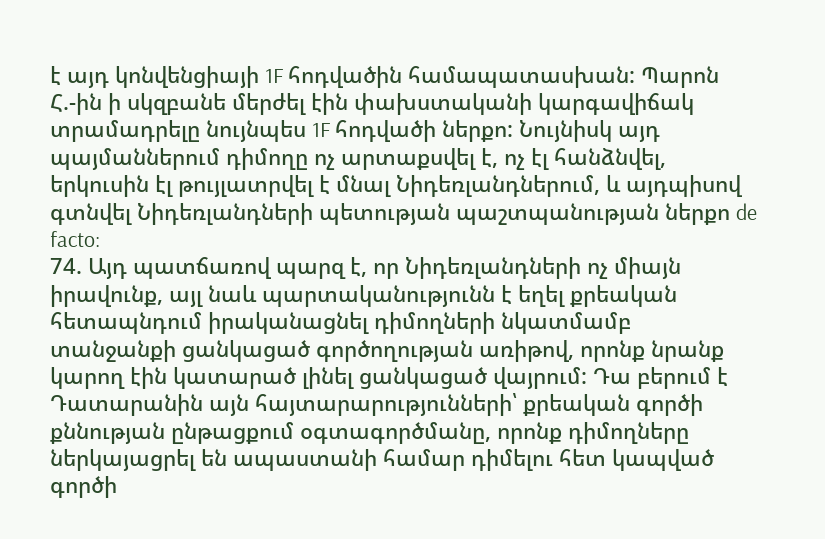է այդ կոնվենցիայի 1F հոդվածին համապատասխան: Պարոն Հ.-ին ի սկզբանե մերժել էին փախստականի կարգավիճակ տրամադրելը նույնպես 1F հոդվածի ներքո: Նույնիսկ այդ պայմաններում դիմողը ոչ արտաքսվել է, ոչ էլ հանձնվել, երկուսին էլ թույլատրվել է մնալ Նիդեռլանդներում, և այդպիսով գտնվել Նիդեռլանդների պետության պաշտպանության ներքո de facto:
74. Այդ պատճառով պարզ է, որ Նիդեռլանդների ոչ միայն իրավունք, այլ նաև պարտականությունն է եղել քրեական հետապնդում իրականացնել դիմողների նկատմամբ տանջանքի ցանկացած գործողության առիթով, որոնք նրանք կարող էին կատարած լինել ցանկացած վայրում: Դա բերում է Դատարանին այն հայտարարությունների՝ քրեական գործի քննության ընթացքում օգտագործմանը, որոնք դիմողները ներկայացրել են ապաստանի համար դիմելու հետ կապված գործի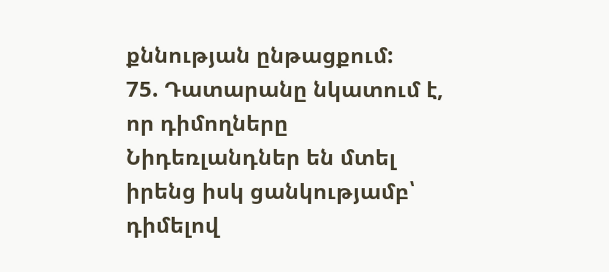քննության ընթացքում:
75. Դատարանը նկատում է, որ դիմողները Նիդեռլանդներ են մտել իրենց իսկ ցանկությամբ՝ դիմելով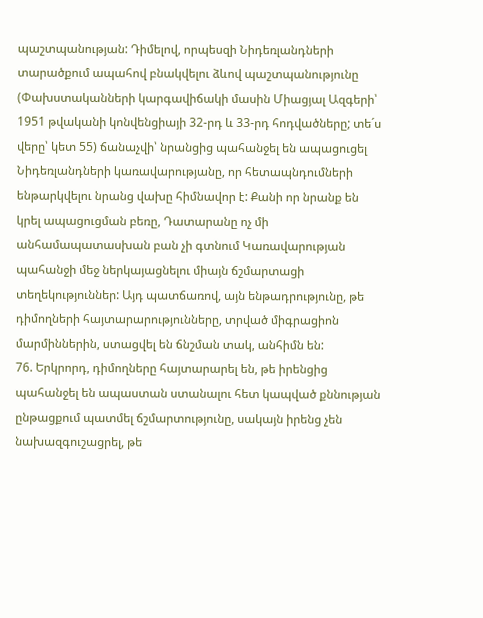պաշտպանության: Դիմելով, որպեսզի Նիդեռլանդների տարածքում ապահով բնակվելու ձևով պաշտպանությունը (Փախստականների կարգավիճակի մասին Միացյալ Ազգերի՝ 1951 թվականի կոնվենցիայի 32-րդ և 33-րդ հոդվածները; տե´ս վերը՝ կետ 55) ճանաչվի՝ նրանցից պահանջել են ապացուցել Նիդեռլանդների կառավարությանը, որ հետապնդումների ենթարկվելու նրանց վախը հիմնավոր է: Քանի որ նրանք են կրել ապացուցման բեռը, Դատարանը ոչ մի անհամապատասխան բան չի գտնում Կառավարության պահանջի մեջ ներկայացնելու միայն ճշմարտացի տեղեկություններ: Այդ պատճառով, այն ենթադրությունը, թե դիմողների հայտարարությունները, տրված միգրացիոն մարմիններին, ստացվել են ճնշման տակ, անհիմն են:
76. Երկրորդ, դիմողները հայտարարել են, թե իրենցից պահանջել են ապաստան ստանալու հետ կապված քննության ընթացքում պատմել ճշմարտությունը, սակայն իրենց չեն նախազգուշացրել, թե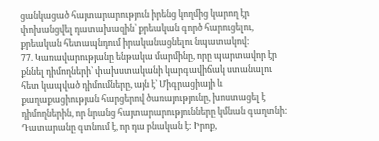ցանկացած հայտարարություն իրենց կողմից կարող էր փոխանցվել դատախազին՝ քրեական գործ հարուցելու, քրեական հետապնդում իրականացնելու նպատակով:
77. Կառավարությանը ենթակա մարմինը, որը պարտավոր էր քննել դիմողների՝ փախստականի կարգավիճակ ստանալու հետ կապված դիմումները, այն է՝ Միգրացիայի և քաղաքացիության հարցերով ծառայությունը, խոստացել է դիմողներին, որ նրանց հայտարարությունները կմնան գաղտնի: Դատարանը գտնում է, որ դա բնական է: Իրոք,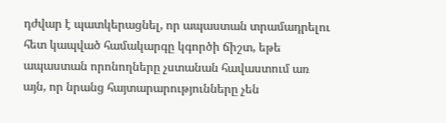դժվար է պատկերացնել, որ ապաստան տրամադրելու հետ կապված համակարգը կգործի ճիշտ, եթե ապաստան որոնողները չստանան հավաստում առ այն, որ նրանց հայտարարությունները չեն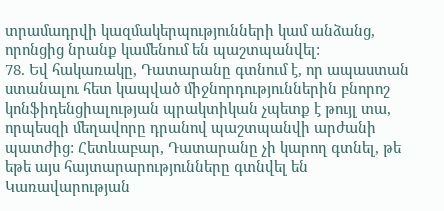տրամադրվի կազմակերպությունների կամ անձանց, որոնցից նրանք կամենում են պաշտպանվել:
78. Եվ հակառակը, Դատարանը գտնում է, որ ապաստան ստանալու հետ կապված միջնորդություններին բնորոշ կոնֆիդենցիալության պրակտիկան չպետք է թույլ տա, որպեսզի մեղավորը դրանով պաշտպանվի արժանի պատժից: Հետևաբար, Դատարանը չի կարող գտնել, թե եթե այս հայտարարությունները գտնվել են Կառավարության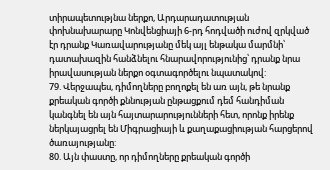տիրապետությնա ներքո, Արդարադատության փոխնախարարը Կոնվենցիայի 6-րդ հոդվածի ուժով զրկված էր դրանք Կառավարությանը մեկ այլ ենթակա մարմնի՝ դատախազին հանձնելու հնարավորությունից՝ դրանք նրա իրավասության ներքո օգտագործելու նպատակով:
79. Վերջապես, դիմողները բողոքել են առ այն, թե նրանք քրեական գործի քննության ընթացքում դեմ հանդիման կանգնել են այն հայտարարությունների հետ, որոնք իրենք ներկայացրել են Միգրացիայի և քաղաքացիության հարցերով ծառայությանը:
80. Այն փաստը, որ դիմողները քրեական գործի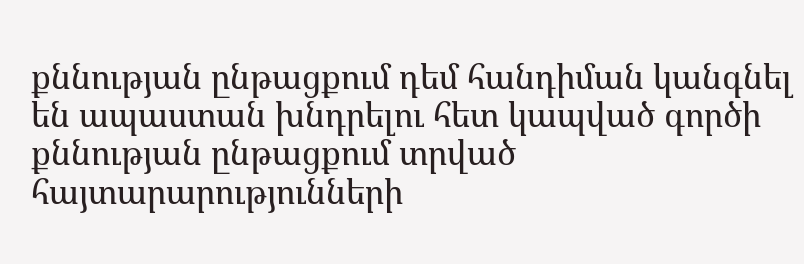քննության ընթացքում դեմ հանդիման կանգնել են ապաստան խնդրելու հետ կապված գործի քննության ընթացքում տրված հայտարարությունների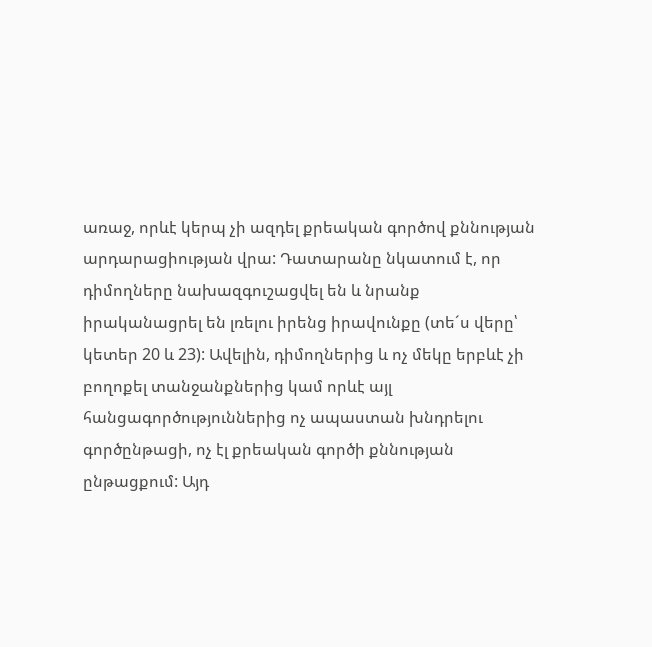առաջ, որևէ կերպ չի ազդել քրեական գործով քննության արդարացիության վրա: Դատարանը նկատում է, որ դիմողները նախազգուշացվել են և նրանք իրականացրել են լռելու իրենց իրավունքը (տե´ս վերը՝ կետեր 20 և 23): Ավելին, դիմողներից և ոչ մեկը երբևէ չի բողոքել տանջանքներից կամ որևէ այլ հանցագործություններից ոչ ապաստան խնդրելու գործընթացի, ոչ էլ քրեական գործի քննության ընթացքում: Այդ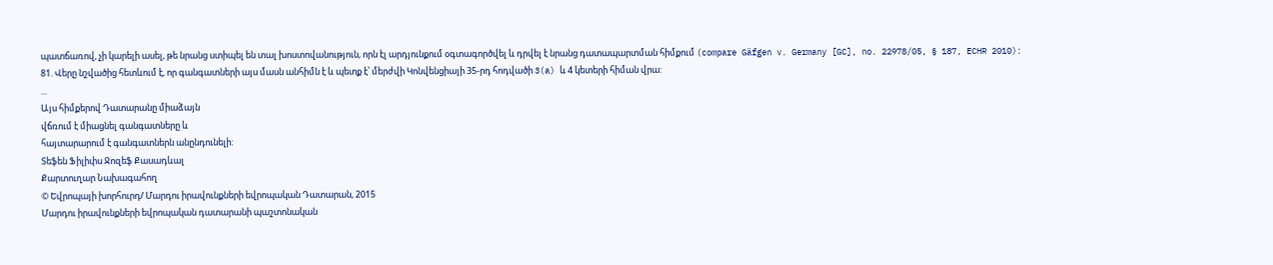պատճառով, չի կարելի ասել, թե նրանց ստիպել են տալ խոստովանություն, որն էլ արդյունքում օգտագործվել և դրվել է նրանց դատապարտման հիմքում (compare Gäfgen v. Germany [GC], no. 22978/05, § 187, ECHR 2010):
81. Վերը նշվածից հետևում է, որ գանգատների այս մասն անհիմն է և պետք է՝ մերժվի Կոնվենցիայի 35-րդ հոդվածի 3(a) և 4 կետերի հիման վրա:
...
Այս հիմքերով Դատարանը միաձայն
վճռում է միացնել գանգատները և
հայտարարում է գանգատներն անընդունելի:
Տեֆեն Ֆիլիփս Ջոզեֆ Քասադևալ
Քարտուղար Նախագահող
© Եվրոպայի խորհուրդ/ Մարդու իրավունքների եվրոպական Դատարան, 2015
Մարդու իրավունքների եվրոպական դատարանի պաշտոնական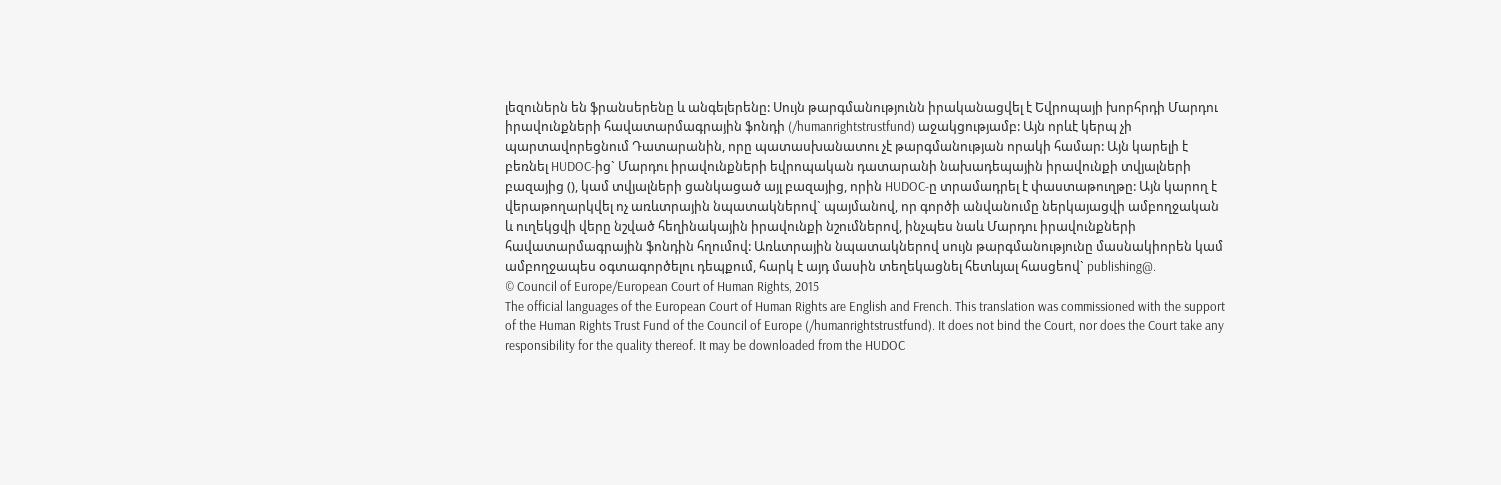լեզուներն են ֆրանսերենը և անգելերենը: Սույն թարգմանությունն իրականացվել է Եվրոպայի խորհրդի Մարդու իրավունքների հավատարմագրային ֆոնդի (/humanrightstrustfund) աջակցությամբ: Այն որևէ կերպ չի պարտավորեցնում Դատարանին, որը պատասխանատու չէ թարգմանության որակի համար: Այն կարելի է բեռնել HUDOC-ից` Մարդու իրավունքների եվրոպական դատարանի նախադեպային իրավունքի տվյալների բազայից (), կամ տվյալների ցանկացած այլ բազայից, որին HUDOC-ը տրամադրել է փաստաթուղթը: Այն կարող է վերաթողարկվել ոչ առևտրային նպատակներով` պայմանով, որ գործի անվանումը ներկայացվի ամբողջական և ուղեկցվի վերը նշված հեղինակային իրավունքի նշումներով, ինչպես նաև Մարդու իրավունքների հավատարմագրային ֆոնդին հղումով: Առևտրային նպատակներով սույն թարգմանությունը մասնակիորեն կամ ամբողջապես օգտագործելու դեպքում, հարկ է այդ մասին տեղեկացնել հետևյալ հասցեով` publishing@.
© Council of Europe/European Court of Human Rights, 2015
The official languages of the European Court of Human Rights are English and French. This translation was commissioned with the support of the Human Rights Trust Fund of the Council of Europe (/humanrightstrustfund). It does not bind the Court, nor does the Court take any responsibility for the quality thereof. It may be downloaded from the HUDOC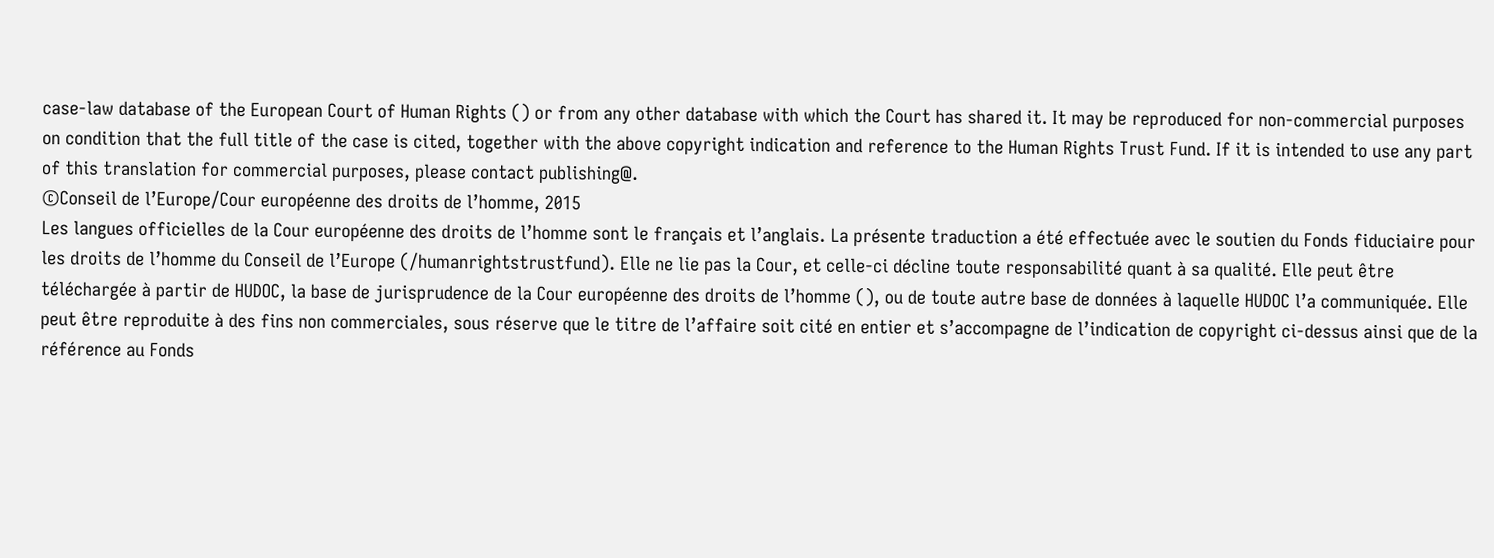case-law database of the European Court of Human Rights () or from any other database with which the Court has shared it. It may be reproduced for non-commercial purposes on condition that the full title of the case is cited, together with the above copyright indication and reference to the Human Rights Trust Fund. If it is intended to use any part of this translation for commercial purposes, please contact publishing@.
©Conseil de l’Europe/Cour européenne des droits de l’homme, 2015
Les langues officielles de la Cour européenne des droits de l’homme sont le français et l’anglais. La présente traduction a été effectuée avec le soutien du Fonds fiduciaire pour les droits de l’homme du Conseil de l’Europe (/humanrightstrustfund). Elle ne lie pas la Cour, et celle-ci décline toute responsabilité quant à sa qualité. Elle peut être téléchargée à partir de HUDOC, la base de jurisprudence de la Cour européenne des droits de l’homme (), ou de toute autre base de données à laquelle HUDOC l’a communiquée. Elle peut être reproduite à des fins non commerciales, sous réserve que le titre de l’affaire soit cité en entier et s’accompagne de l’indication de copyright ci-dessus ainsi que de la référence au Fonds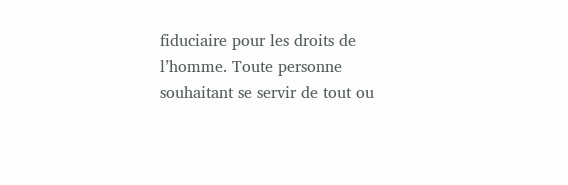fiduciaire pour les droits de l’homme. Toute personne souhaitant se servir de tout ou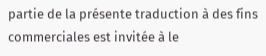partie de la présente traduction à des fins commerciales est invitée à le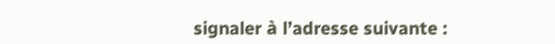signaler à l’adresse suivante :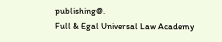publishing@.
Full & Egal Universal Law Academy